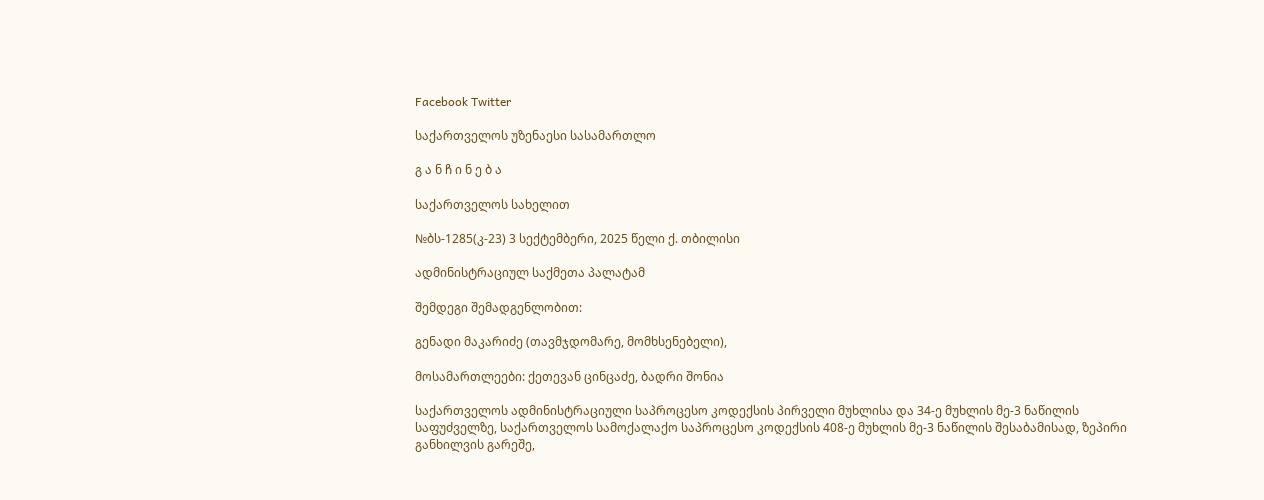Facebook Twitter

საქართველოს უზენაესი სასამართლო

გ ა ნ ჩ ი ნ ე ბ ა

საქართველოს სახელით

№ბს-1285(კ-23) 3 სექტემბერი, 2025 წელი ქ. თბილისი

ადმინისტრაციულ საქმეთა პალატამ

შემდეგი შემადგენლობით:

გენადი მაკარიძე (თავმჯდომარე, მომხსენებელი),

მოსამართლეები: ქეთევან ცინცაძე, ბადრი შონია

საქართველოს ადმინისტრაციული საპროცესო კოდექსის პირველი მუხლისა და 34-ე მუხლის მე-3 ნაწილის საფუძველზე, საქართველოს სამოქალაქო საპროცესო კოდექსის 408-ე მუხლის მე-3 ნაწილის შესაბამისად, ზეპირი განხილვის გარეშე,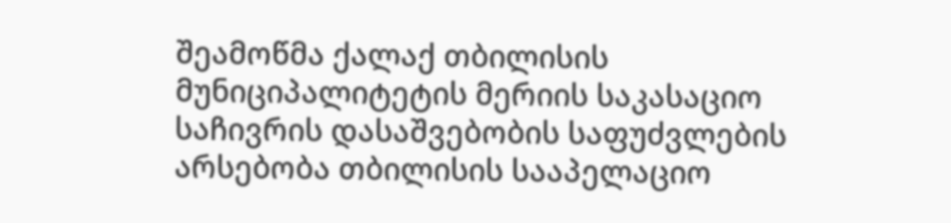შეამოწმა ქალაქ თბილისის მუნიციპალიტეტის მერიის საკასაციო საჩივრის დასაშვებობის საფუძვლების არსებობა თბილისის სააპელაციო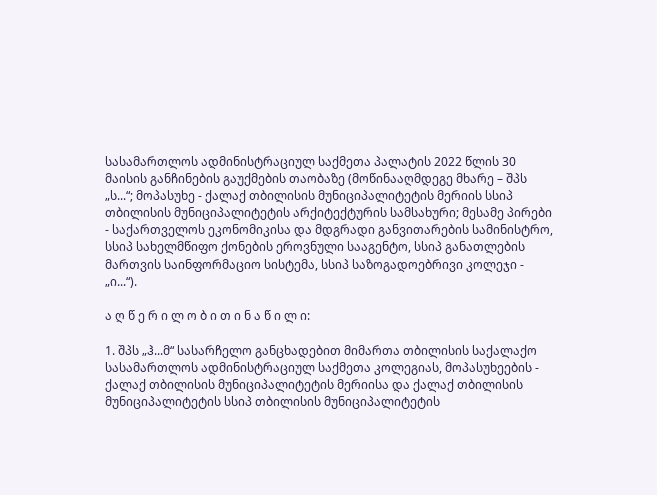სასამართლოს ადმინისტრაციულ საქმეთა პალატის 2022 წლის 30 მაისის განჩინების გაუქმების თაობაზე (მოწინააღმდეგე მხარე – შპს „ს...“; მოპასუხე - ქალაქ თბილისის მუნიციპალიტეტის მერიის სსიპ თბილისის მუნიციპალიტეტის არქიტექტურის სამსახური; მესამე პირები - საქართველოს ეკონომიკისა და მდგრადი განვითარების სამინისტრო, სსიპ სახელმწიფო ქონების ეროვნული სააგენტო, სსიპ განათლების მართვის საინფორმაციო სისტემა, სსიპ საზოგადოებრივი კოლეჯი - „ი...“).

ა ღ წ ე რ ი ლ ო ბ ი თ ი ნ ა წ ი ლ ი:

1. შპს „ჰ...მ“ სასარჩელო განცხადებით მიმართა თბილისის საქალაქო სასამართლოს ადმინისტრაციულ საქმეთა კოლეგიას, მოპასუხეების - ქალაქ თბილისის მუნიციპალიტეტის მერიისა და ქალაქ თბილისის მუნიციპალიტეტის სსიპ თბილისის მუნიციპალიტეტის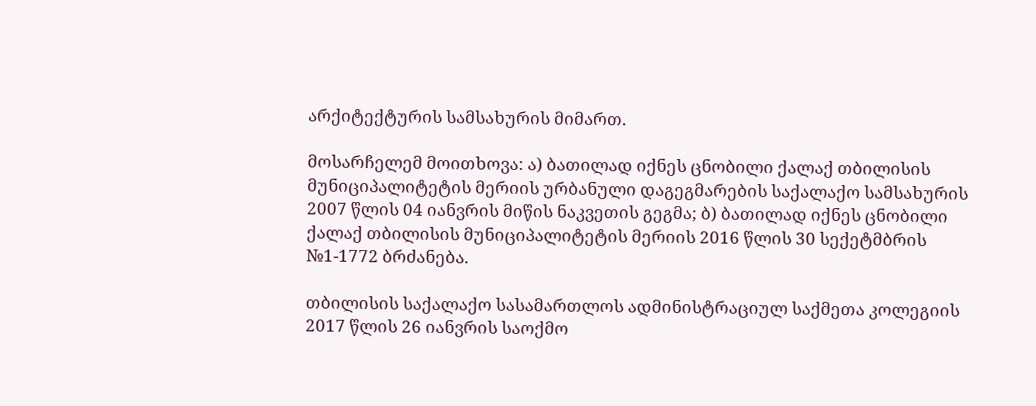არქიტექტურის სამსახურის მიმართ.

მოსარჩელემ მოითხოვა: ა) ბათილად იქნეს ცნობილი ქალაქ თბილისის მუნიციპალიტეტის მერიის ურბანული დაგეგმარების საქალაქო სამსახურის 2007 წლის 04 იანვრის მიწის ნაკვეთის გეგმა; ბ) ბათილად იქნეს ცნობილი ქალაქ თბილისის მუნიციპალიტეტის მერიის 2016 წლის 30 სექეტმბრის №1-1772 ბრძანება.

თბილისის საქალაქო სასამართლოს ადმინისტრაციულ საქმეთა კოლეგიის 2017 წლის 26 იანვრის საოქმო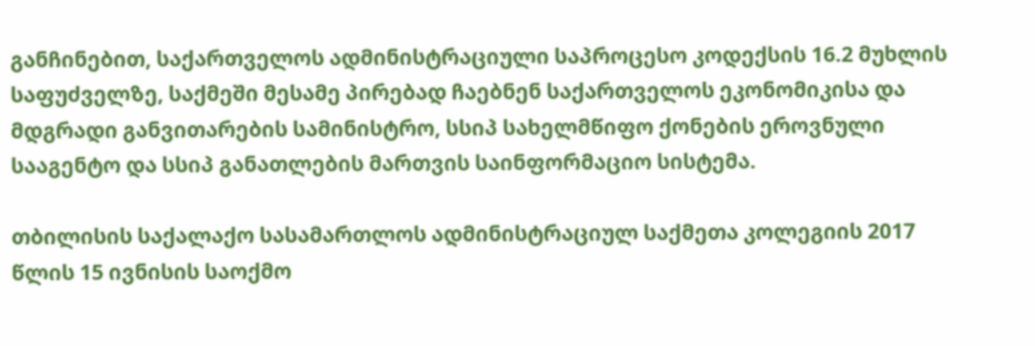განჩინებით, საქართველოს ადმინისტრაციული საპროცესო კოდექსის 16.2 მუხლის საფუძველზე, საქმეში მესამე პირებად ჩაებნენ საქართველოს ეკონომიკისა და მდგრადი განვითარების სამინისტრო, სსიპ სახელმწიფო ქონების ეროვნული სააგენტო და სსიპ განათლების მართვის საინფორმაციო სისტემა.

თბილისის საქალაქო სასამართლოს ადმინისტრაციულ საქმეთა კოლეგიის 2017 წლის 15 ივნისის საოქმო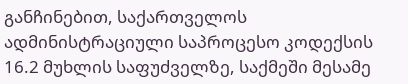განჩინებით, საქართველოს ადმინისტრაციული საპროცესო კოდექსის 16.2 მუხლის საფუძველზე, საქმეში მესამე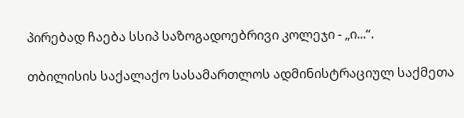პირებად ჩაება სსიპ საზოგადოებრივი კოლეჯი - „ი...“.

თბილისის საქალაქო სასამართლოს ადმინისტრაციულ საქმეთა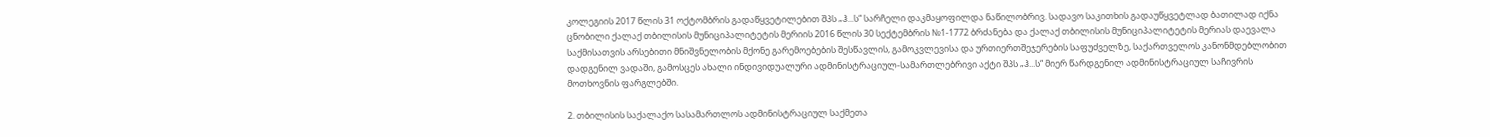კოლეგიის 2017 წლის 31 ოქტომბრის გადაწყვეტილებით შპს „ჰ...ს“ სარჩელი დაკმაყოფილდა ნაწილობრივ. სადავო საკითხის გადაუწყვეტლად ბათილად იქნა ცნობილი ქალაქ თბილისის მუნიციპალიტეტის მერიის 2016 წლის 30 სექტემბრის №1-1772 ბრძანება და ქალაქ თბილისის მუნიციპალიტეტის მერიას დაევალა საქმისათვის არსებითი მნიშვნელობის მქონე გარემოებების შესწავლის, გამოკვლევისა და ურთიერთშეჯერების საფუძველზე, საქართველოს კანონმდებლობით დადგენილ ვადაში, გამოსცეს ახალი ინდივიდუალური ადმინისტრაციულ-სამართლებრივი აქტი შპს „ჰ...ს“ მიერ წარდგენილ ადმინისტრაციულ საჩივრის მოთხოვნის ფარგლებში.

2. თბილისის საქალაქო სასამართლოს ადმინისტრაციულ საქმეთა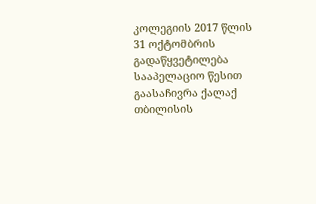კოლეგიის 2017 წლის 31 ოქტომბრის გადაწყვეტილება სააპელაციო წესით გაასაჩივრა ქალაქ თბილისის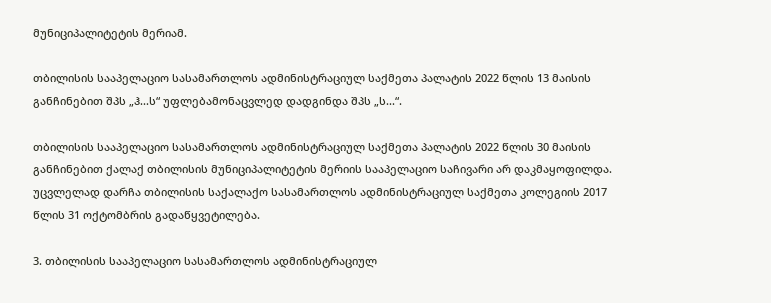მუნიციპალიტეტის მერიამ.

თბილისის სააპელაციო სასამართლოს ადმინისტრაციულ საქმეთა პალატის 2022 წლის 13 მაისის განჩინებით შპს „ჰ...ს“ უფლებამონაცვლედ დადგინდა შპს „ს...“.

თბილისის სააპელაციო სასამართლოს ადმინისტრაციულ საქმეთა პალატის 2022 წლის 30 მაისის განჩინებით ქალაქ თბილისის მუნიციპალიტეტის მერიის სააპელაციო საჩივარი არ დაკმაყოფილდა. უცვლელად დარჩა თბილისის საქალაქო სასამართლოს ადმინისტრაციულ საქმეთა კოლეგიის 2017 წლის 31 ოქტომბრის გადაწყვეტილება.

3. თბილისის სააპელაციო სასამართლოს ადმინისტრაციულ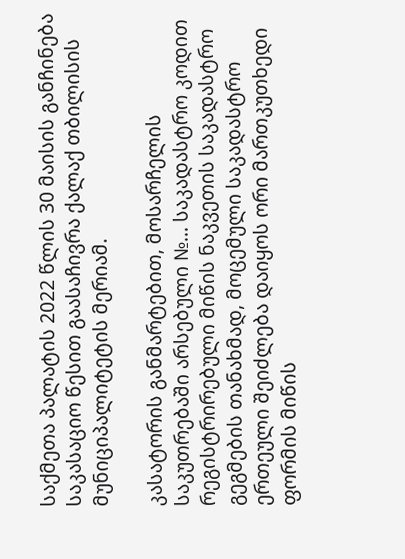საქმეთა პალატის 2022 წლის 30 მაისის განჩინება საკასაციო წესით გაასაჩივრა ქალაქ თბილისის მუნიციპალიტეტის მერიამ.

კასატორის განმარტებით, მოსარჩელის საკუთრებაში არსებული №... საკადასტრო კოდით რეგისტრირებული მიწის ნაკვეთის საკადასტრო გეგმების თანახმად, მოცემული საკადასტრო ერთეული შეიძლება დაიყოს ორი მართკუთხედი ფორმის მიწის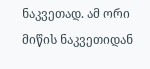ნაკვეთად. ამ ორი მიწის ნაკვეთიდან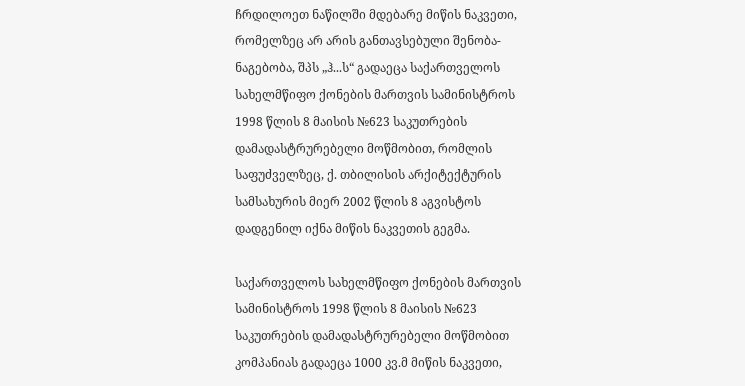ჩრდილოეთ ნაწილში მდებარე მიწის ნაკვეთი, რომელზეც არ არის განთავსებული შენობა-ნაგებობა, შპს „ჰ...ს“ გადაეცა საქართველოს სახელმწიფო ქონების მართვის სამინისტროს 1998 წლის 8 მაისის №623 საკუთრების დამადასტრურებელი მოწმობით, რომლის საფუძველზეც, ქ. თბილისის არქიტექტურის სამსახურის მიერ 2002 წლის 8 აგვისტოს დადგენილ იქნა მიწის ნაკვეთის გეგმა.

საქართველოს სახელმწიფო ქონების მართვის სამინისტროს 1998 წლის 8 მაისის №623 საკუთრების დამადასტრურებელი მოწმობით კომპანიას გადაეცა 1000 კვ.მ მიწის ნაკვეთი,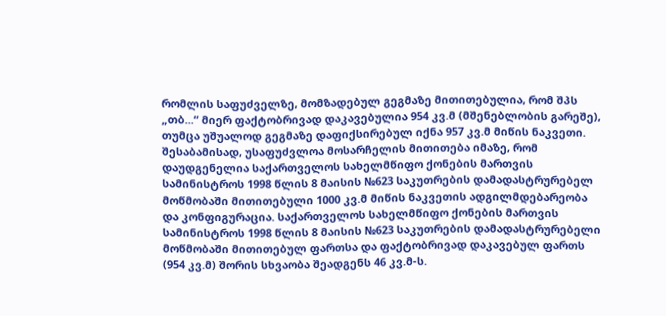რომლის საფუძველზე, მომზადებულ გეგმაზე მითითებულია, რომ შპს „თბ...“ მიერ ფაქტობრივად დაკავებულია 954 კვ.მ (მშენებლობის გარეშე), თუმცა უშუალოდ გეგმაზე დაფიქსირებულ იქნა 957 კვ.მ მიწის ნაკვეთი. შესაბამისად, უსაფუძვლოა მოსარჩელის მითითება იმაზე, რომ დაუდგენელია საქართველოს სახელმწიფო ქონების მართვის სამინისტროს 1998 წლის 8 მაისის №623 საკუთრების დამადასტრურებელ მოწმობაში მითითებული 1000 კვ.მ მიწის ნაკვეთის ადგილმდებარეობა და კონფიგურაცია. საქართველოს სახელმწიფო ქონების მართვის სამინისტროს 1998 წლის 8 მაისის №623 საკუთრების დამადასტრურებელი მოწმობაში მითითებულ ფართსა და ფაქტობრივად დაკავებულ ფართს (954 კვ.მ) შორის სხვაობა შეადგენს 46 კვ.მ-ს.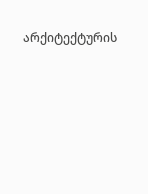არქიტექტურის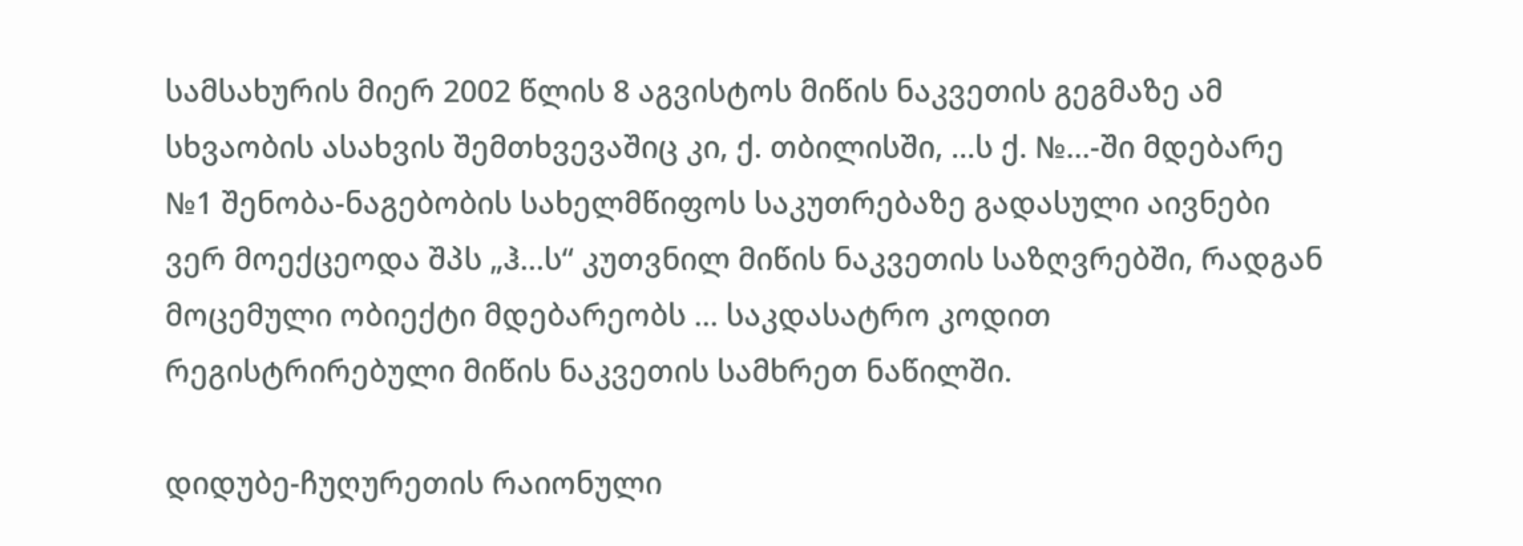სამსახურის მიერ 2002 წლის 8 აგვისტოს მიწის ნაკვეთის გეგმაზე ამ სხვაობის ასახვის შემთხვევაშიც კი, ქ. თბილისში, ...ს ქ. №...-ში მდებარე №1 შენობა-ნაგებობის სახელმწიფოს საკუთრებაზე გადასული აივნები ვერ მოექცეოდა შპს „ჰ...ს“ კუთვნილ მიწის ნაკვეთის საზღვრებში, რადგან მოცემული ობიექტი მდებარეობს ... საკდასატრო კოდით რეგისტრირებული მიწის ნაკვეთის სამხრეთ ნაწილში.

დიდუბე-ჩუღურეთის რაიონული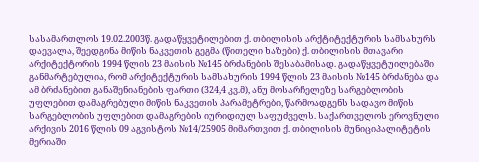სასამართლოს 19.02.2003წ. გადაწყვეტილებით ქ. თბილისის არქტიტექტურის სამსახურს დაევალა, შეედგინა მიწის ნაკვეთის გეგმა (წითელი ხაზები) ქ. თბილისის მთავარი არქიტექტორის 1994 წლის 23 მაისის №145 ბრძანების შესაბამისად. გადაწყვეტუილებაში განმარტებულია, რომ არქიტექტურის სამსახურის 1994 წლის 23 მაისის №145 ბრძანება და ამ ბრძანებით განაშენიანების ფართი (324,4 კვ.მ), ანუ მოსარჩელეზე სარგებლობის უფლებით დამაგრებული მიწის ნაკვეთის პარამეტრები, წარმოადგენს სადავო მიწის სარგებლობის უფლებით დამაგრების იურიდიულ საფუძველს. საქართველოს ეროვნული არქივის 2016 წლის 09 აგვისტოს №14/25905 მიმართვით ქ. თბილისის მუნიციპალიტეტის მერიაში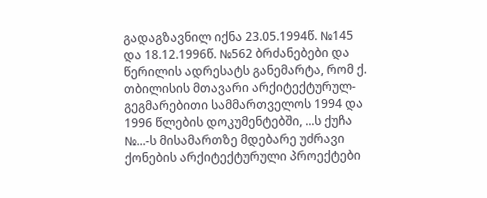გადაგზავნილ იქნა 23.05.1994წ. №145 და 18.12.1996წ. №562 ბრძანებები და წერილის ადრესატს განემარტა, რომ ქ. თბილისის მთავარი არქიტექტურულ-გეგმარებითი სამმართველოს 1994 და 1996 წლების დოკუმენტებში, ...ს ქუჩა №...-ს მისამართზე მდებარე უძრავი ქონების არქიტექტურული პროექტები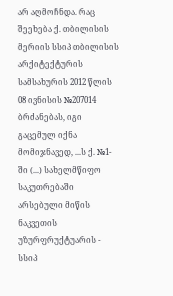არ აღმოჩნდა. რაც შეეხება ქ. თბილისის მერიის სსიპ თბილისის არქიტექტურის სამსახურის 2012 წლის 08 ივნისის №207014 ბრძანებას, იგი გაცემულ იქნა მომიჯნავედ, ...ს ქ. №1-ში (...) სახელმწიფო საკუთრებაში არსებული მიწის ნაკვეთის უზურფრუქტუარის - სსიპ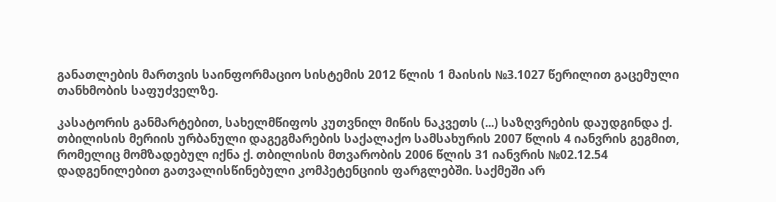განათლების მართვის საინფორმაციო სისტემის 2012 წლის 1 მაისის №3.1027 წერილით გაცემული თანხმობის საფუძველზე.

კასატორის განმარტებით, სახელმწიფოს კუთვნილ მიწის ნაკვეთს (...) საზღვრების დაუდგინდა ქ. თბილისის მერიის ურბანული დაგეგმარების საქალაქო სამსახურის 2007 წლის 4 იანვრის გეგმით, რომელიც მომზადებულ იქნა ქ. თბილისის მთვარობის 2006 წლის 31 იანვრის №02.12.54 დადგენილებით გათვალისწინებული კომპეტენციის ფარგლებში. საქმეში არ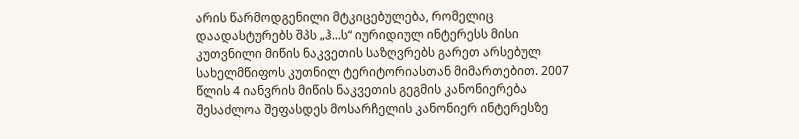არის წარმოდგენილი მტკიცებულება, რომელიც დაადასტურებს შპს „ჰ...ს“ იურიდიულ ინტერესს მისი კუთვნილი მიწის ნაკვეთის საზღვრებს გარეთ არსებულ სახელმწიფოს კუთნილ ტერიტორიასთან მიმართებით. 2007 წლის 4 იანვრის მიწის ნაკვეთის გეგმის კანონიერება შესაძლოა შეფასდეს მოსარჩელის კანონიერ ინტერესზე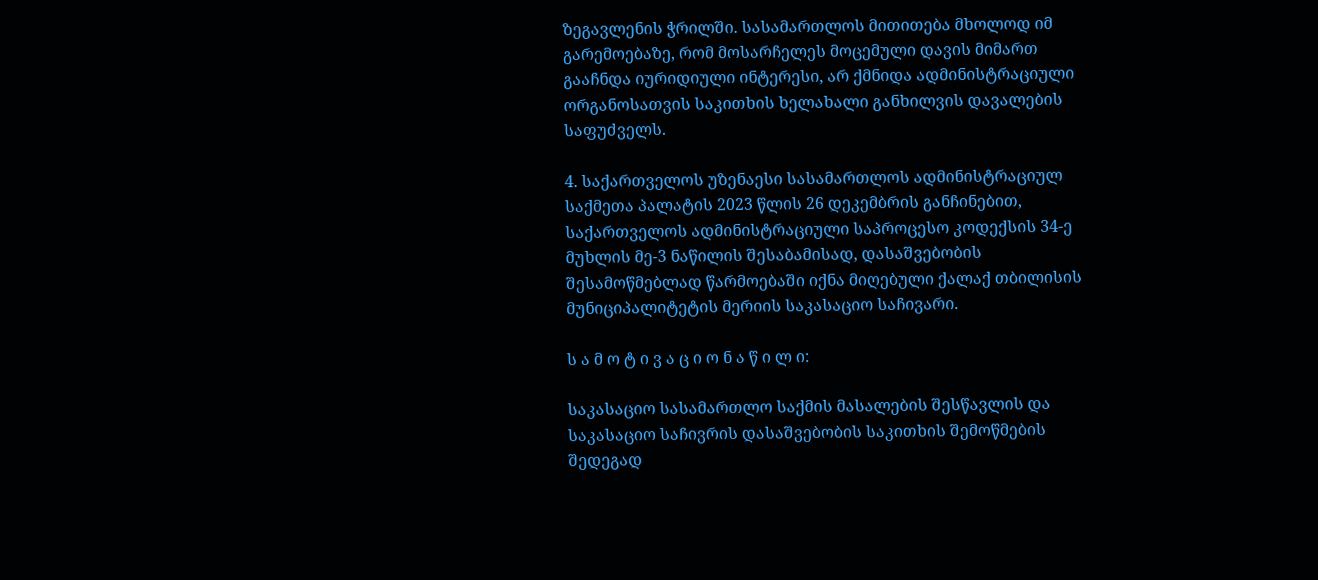ზეგავლენის ჭრილში. სასამართლოს მითითება მხოლოდ იმ გარემოებაზე, რომ მოსარჩელეს მოცემული დავის მიმართ გააჩნდა იურიდიული ინტერესი, არ ქმნიდა ადმინისტრაციული ორგანოსათვის საკითხის ხელახალი განხილვის დავალების საფუძველს.

4. საქართველოს უზენაესი სასამართლოს ადმინისტრაციულ საქმეთა პალატის 2023 წლის 26 დეკემბრის განჩინებით, საქართველოს ადმინისტრაციული საპროცესო კოდექსის 34-ე მუხლის მე-3 ნაწილის შესაბამისად, დასაშვებობის შესამოწმებლად წარმოებაში იქნა მიღებული ქალაქ თბილისის მუნიციპალიტეტის მერიის საკასაციო საჩივარი.

ს ა მ ო ტ ი ვ ა ც ი ო ნ ა წ ი ლ ი:

საკასაციო სასამართლო საქმის მასალების შესწავლის და საკასაციო საჩივრის დასაშვებობის საკითხის შემოწმების შედეგად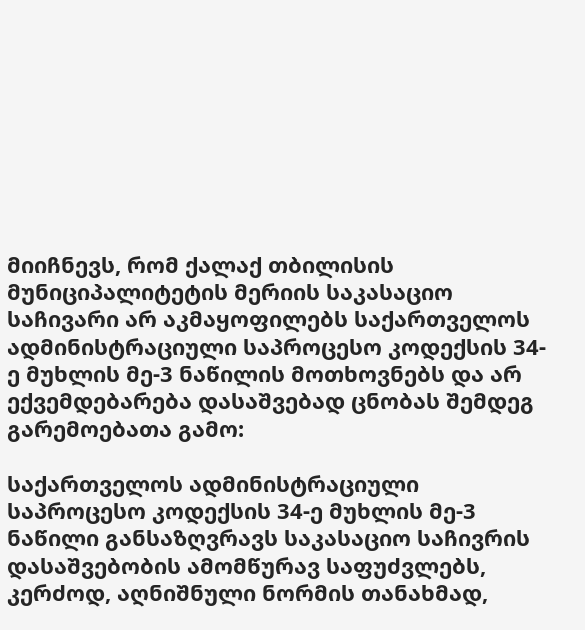მიიჩნევს, რომ ქალაქ თბილისის მუნიციპალიტეტის მერიის საკასაციო საჩივარი არ აკმაყოფილებს საქართველოს ადმინისტრაციული საპროცესო კოდექსის 34-ე მუხლის მე-3 ნაწილის მოთხოვნებს და არ ექვემდებარება დასაშვებად ცნობას შემდეგ გარემოებათა გამო:

საქართველოს ადმინისტრაციული საპროცესო კოდექსის 34-ე მუხლის მე-3 ნაწილი განსაზღვრავს საკასაციო საჩივრის დასაშვებობის ამომწურავ საფუძვლებს, კერძოდ, აღნიშნული ნორმის თანახმად,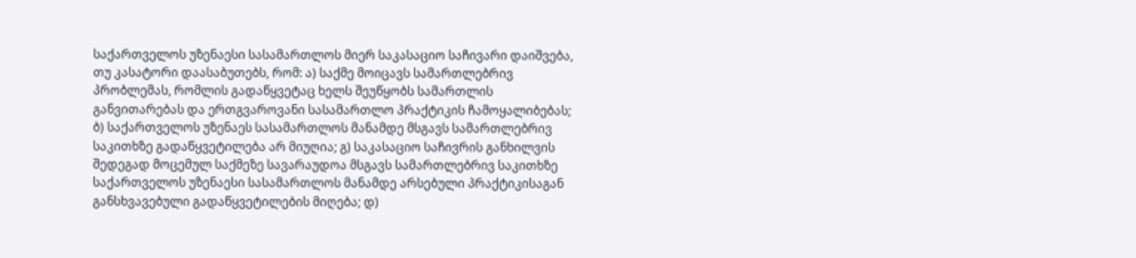საქართველოს უზენაესი სასამართლოს მიერ საკასაციო საჩივარი დაიშვება, თუ კასატორი დაასაბუთებს, რომ: ა) საქმე მოიცავს სამართლებრივ პრობლემას, რომლის გადაწყვეტაც ხელს შეუწყობს სამართლის განვითარებას და ერთგვაროვანი სასამართლო პრაქტიკის ჩამოყალიბებას; ბ) საქართველოს უზენაეს სასამართლოს მანამდე მსგავს სამართლებრივ საკითხზე გადაწყვეტილება არ მიუღია; გ) საკასაციო საჩივრის განხილვის შედეგად მოცემულ საქმეზე სავარაუდოა მსგავს სამართლებრივ საკითხზე საქართველოს უზენაესი სასამართლოს მანამდე არსებული პრაქტიკისაგან განსხვავებული გადაწყვეტილების მიღება; დ)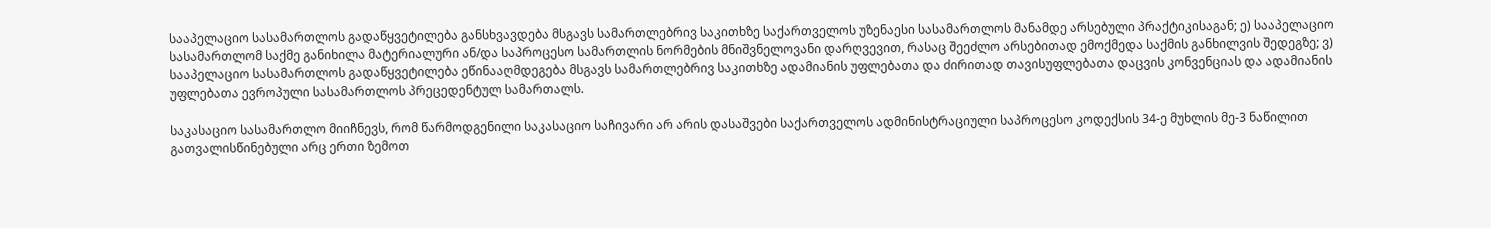სააპელაციო სასამართლოს გადაწყვეტილება განსხვავდება მსგავს სამართლებრივ საკითხზე საქართველოს უზენაესი სასამართლოს მანამდე არსებული პრაქტიკისაგან; ე) სააპელაციო სასამართლომ საქმე განიხილა მატერიალური ან/და საპროცესო სამართლის ნორმების მნიშვნელოვანი დარღვევით, რასაც შეეძლო არსებითად ემოქმედა საქმის განხილვის შედეგზე; ვ) სააპელაციო სასამართლოს გადაწყვეტილება ეწინააღმდეგება მსგავს სამართლებრივ საკითხზე ადამიანის უფლებათა და ძირითად თავისუფლებათა დაცვის კონვენციას და ადამიანის უფლებათა ევროპული სასამართლოს პრეცედენტულ სამართალს.

საკასაციო სასამართლო მიიჩნევს, რომ წარმოდგენილი საკასაციო საჩივარი არ არის დასაშვები საქართველოს ადმინისტრაციული საპროცესო კოდექსის 34-ე მუხლის მე-3 ნაწილით გათვალისწინებული არც ერთი ზემოთ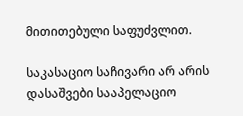მითითებული საფუძვლით.

საკასაციო საჩივარი არ არის დასაშვები სააპელაციო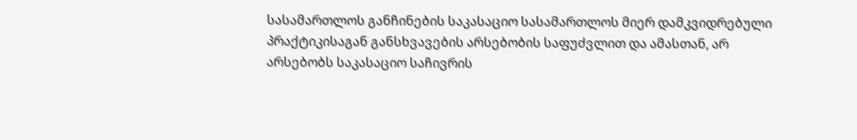სასამართლოს განჩინების საკასაციო სასამართლოს მიერ დამკვიდრებული პრაქტიკისაგან განსხვავების არსებობის საფუძვლით და ამასთან, არ არსებობს საკასაციო საჩივრის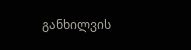განხილვის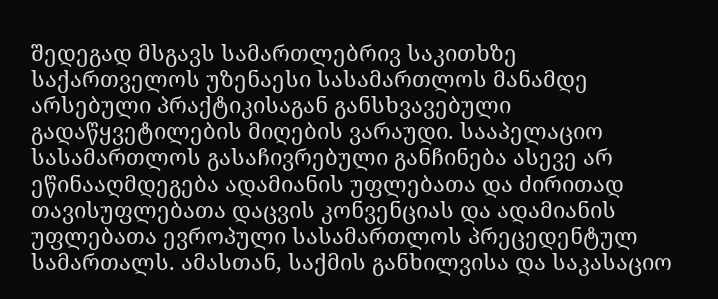შედეგად მსგავს სამართლებრივ საკითხზე საქართველოს უზენაესი სასამართლოს მანამდე არსებული პრაქტიკისაგან განსხვავებული გადაწყვეტილების მიღების ვარაუდი. სააპელაციო სასამართლოს გასაჩივრებული განჩინება ასევე არ ეწინააღმდეგება ადამიანის უფლებათა და ძირითად თავისუფლებათა დაცვის კონვენციას და ადამიანის უფლებათა ევროპული სასამართლოს პრეცედენტულ სამართალს. ამასთან, საქმის განხილვისა და საკასაციო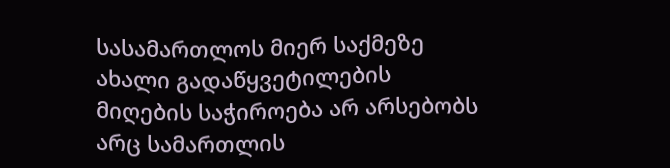სასამართლოს მიერ საქმეზე ახალი გადაწყვეტილების მიღების საჭიროება არ არსებობს არც სამართლის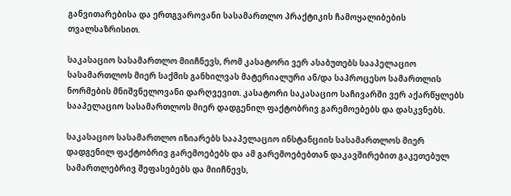განვითარებისა და ერთგვაროვანი სასამართლო პრაქტიკის ჩამოყალიბების თვალსაზრისით.

საკასაციო სასამართლო მიიჩნევს, რომ კასატორი ვერ ასაბუთებს სააპელაციო სასამართლოს მიერ საქმის განხილვას მატერიალური ან/და საპროცესო სამართლის ნორმების მნიშვნელოვანი დარღვევით. კასატორი საკასაციო საჩივარში ვერ აქარწყლებს სააპელაციო სასამართლოს მიერ დადგენილ ფაქტობრივ გარემოებებს და დასკვნებს.

საკასაციო სასამართლო იზიარებს სააპელაციო ინსტანციის სასამართლოს მიერ დადგენილ ფაქტობრივ გარემოებებს და ამ გარემოებებთან დაკავშირებით გაკეთებულ სამართლებრივ შეფასებებს და მიიჩნევს,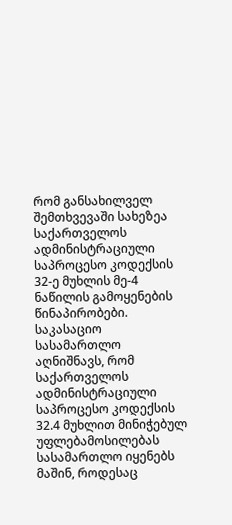რომ განსახილველ შემთხვევაში სახეზეა საქართველოს ადმინისტრაციული საპროცესო კოდექსის 32-ე მუხლის მე-4 ნაწილის გამოყენების წინაპირობები. საკასაციო სასამართლო აღნიშნავს, რომ საქართველოს ადმინისტრაციული საპროცესო კოდექსის 32.4 მუხლით მინიჭებულ უფლებამოსილებას სასამართლო იყენებს მაშინ, როდესაც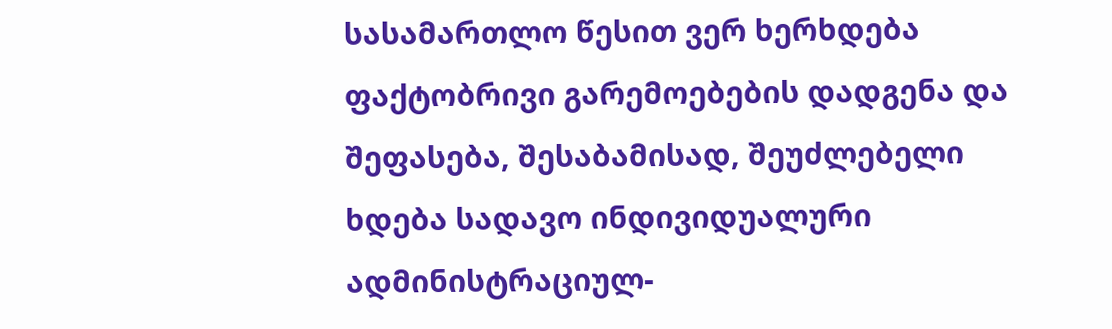სასამართლო წესით ვერ ხერხდება ფაქტობრივი გარემოებების დადგენა და შეფასება, შესაბამისად, შეუძლებელი ხდება სადავო ინდივიდუალური ადმინისტრაციულ-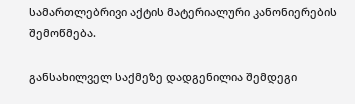სამართლებრივი აქტის მატერიალური კანონიერების შემოწმება.

განსახილველ საქმეზე დადგენილია შემდეგი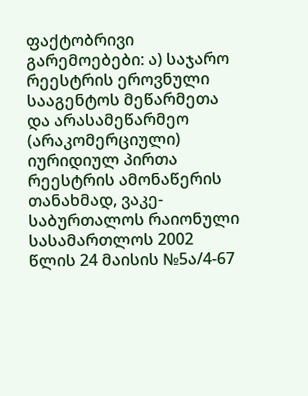ფაქტობრივი გარემოებები: ა) საჯარო რეესტრის ეროვნული სააგენტოს მეწარმეთა და არასამეწარმეო (არაკომერციული) იურიდიულ პირთა რეესტრის ამონაწერის თანახმად, ვაკე-საბურთალოს რაიონული სასამართლოს 2002 წლის 24 მაისის №5ა/4-67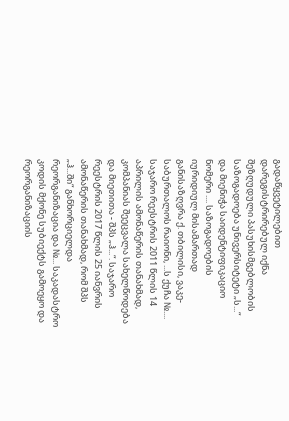გადაწყვეტილებით დარეგისტრირებულ იქნა შეზღუდული პასუხისმგებლობის საზოგადოება უნივერსიტეტი „ს...“ და მიენიჭა საიდენტიფიკაციო ნომერი .... საზოგადოების იურიდიულ მისამართად განისაზღვრა ქ. თბილისი, ვაკე-საბურთალოს რაიონი, ...ს ქუჩა №.... საჯარო რეესტრის 2011 წლის 14 აპრილის ამონაწერის თანახმად, კომპანიას შეეცვალა სახელწოდება და მიეთითა - შპს „ჰ...“. საჯარო რეესტრის 2017 წლის 25 იანვრის ამონაწერის თანახმად, რომ შპს „ჰ...ში“ განხორციელდა რეორგანიზაცია და №... საკადასტრო კოდის მქონე სუბიექტს გამოეყო და რეორგანიზაციის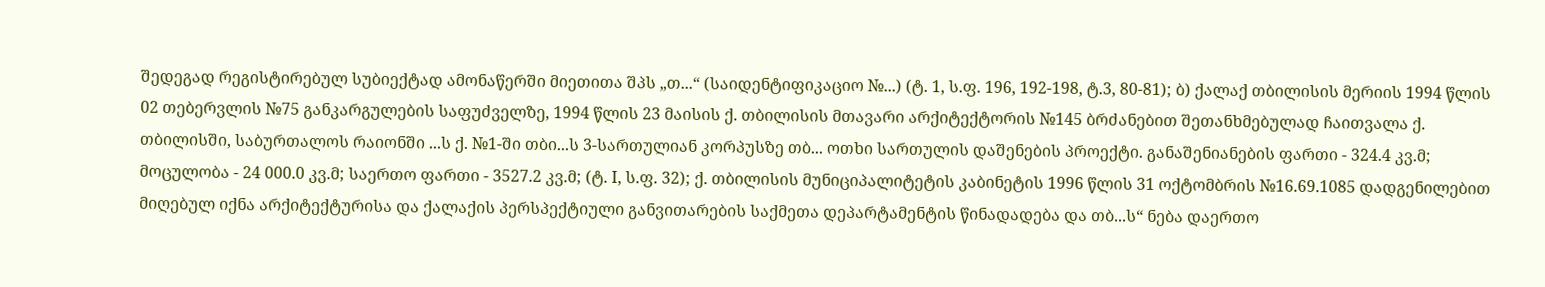შედეგად რეგისტირებულ სუბიექტად ამონაწერში მიეთითა შპს „თ...“ (საიდენტიფიკაციო №...) (ტ. 1, ს.ფ. 196, 192-198, ტ.3, 80-81); ბ) ქალაქ თბილისის მერიის 1994 წლის 02 თებერვლის №75 განკარგულების საფუძველზე, 1994 წლის 23 მაისის ქ. თბილისის მთავარი არქიტექტორის №145 ბრძანებით შეთანხმებულად ჩაითვალა ქ. თბილისში, საბურთალოს რაიონში ...ს ქ. №1-ში თბი...ს 3-სართულიან კორპუსზე თბ... ოთხი სართულის დაშენების პროექტი. განაშენიანების ფართი - 324.4 კვ.მ; მოცულობა - 24 000.0 კვ.მ; საერთო ფართი - 3527.2 კვ.მ; (ტ. I, ს.ფ. 32); ქ. თბილისის მუნიციპალიტეტის კაბინეტის 1996 წლის 31 ოქტომბრის №16.69.1085 დადგენილებით მიღებულ იქნა არქიტექტურისა და ქალაქის პერსპექტიული განვითარების საქმეთა დეპარტამენტის წინადადება და თბ...ს“ ნება დაერთო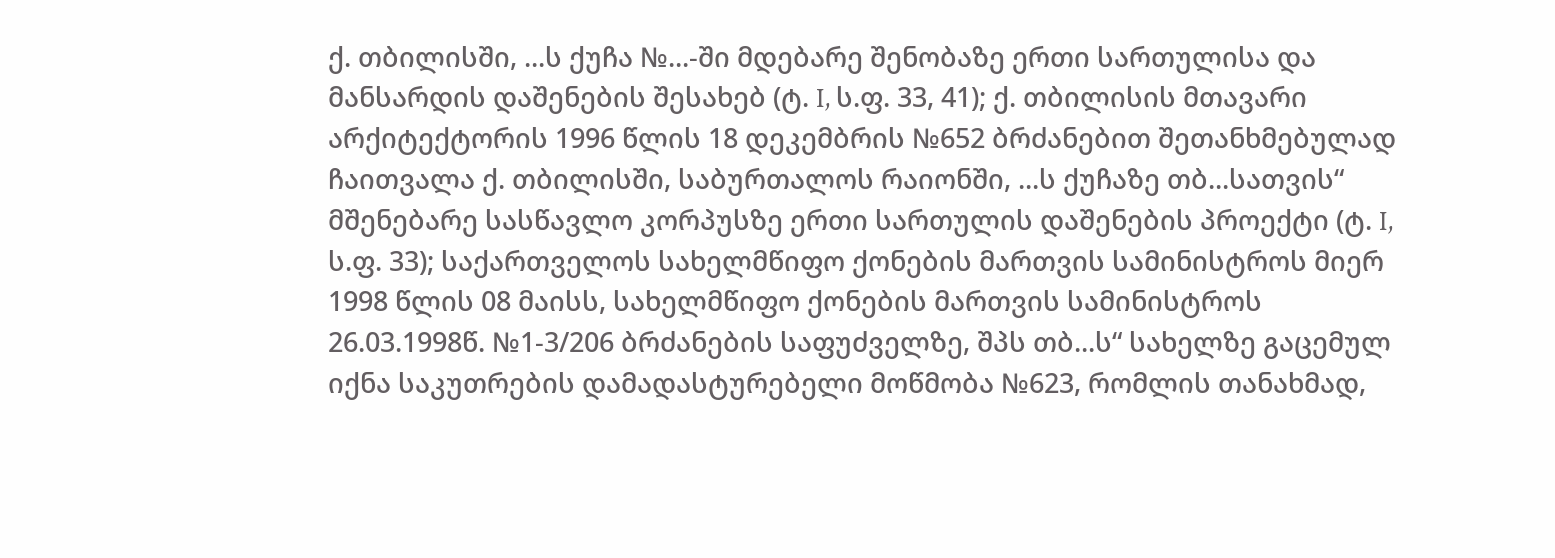ქ. თბილისში, ...ს ქუჩა №...-ში მდებარე შენობაზე ერთი სართულისა და მანსარდის დაშენების შესახებ (ტ. I, ს.ფ. 33, 41); ქ. თბილისის მთავარი არქიტექტორის 1996 წლის 18 დეკემბრის №652 ბრძანებით შეთანხმებულად ჩაითვალა ქ. თბილისში, საბურთალოს რაიონში, ...ს ქუჩაზე თბ...სათვის“ მშენებარე სასწავლო კორპუსზე ერთი სართულის დაშენების პროექტი (ტ. I, ს.ფ. 33); საქართველოს სახელმწიფო ქონების მართვის სამინისტროს მიერ 1998 წლის 08 მაისს, სახელმწიფო ქონების მართვის სამინისტროს 26.03.1998წ. №1-3/206 ბრძანების საფუძველზე, შპს თბ...ს“ სახელზე გაცემულ იქნა საკუთრების დამადასტურებელი მოწმობა №623, რომლის თანახმად,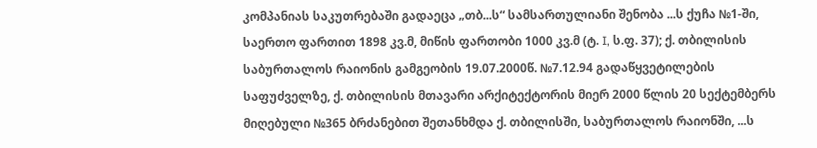კომპანიას საკუთრებაში გადაეცა „თბ...ს“ სამსართულიანი შენობა ...ს ქუჩა №1-ში, საერთო ფართით 1898 კვ.მ, მიწის ფართობი 1000 კვ.მ (ტ. I, ს.ფ. 37); ქ. თბილისის საბურთალოს რაიონის გამგეობის 19.07.2000წ. №7.12.94 გადაწყვეტილების საფუძველზე, ქ. თბილისის მთავარი არქიტექტორის მიერ 2000 წლის 20 სექტემბერს მიღებული №365 ბრძანებით შეთანხმდა ქ. თბილისში, საბურთალოს რაიონში, ...ს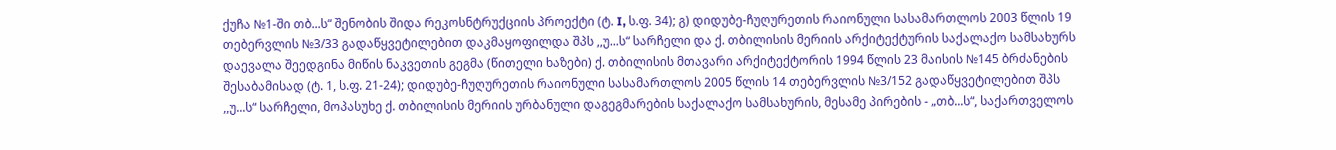ქუჩა №1-ში თბ...ს“ შენობის შიდა რეკოსნტრუქციის პროექტი (ტ. I, ს.ფ. 34); გ) დიდუბე-ჩუღურეთის რაიონული სასამართლოს 2003 წლის 19 თებერვლის №3/33 გადაწყვეტილებით დაკმაყოფილდა შპს ,,უ...ს“ სარჩელი და ქ. თბილისის მერიის არქიტექტურის საქალაქო სამსახურს დაევალა შეედგინა მიწის ნაკვეთის გეგმა (წითელი ხაზები) ქ. თბილისის მთავარი არქიტექტორის 1994 წლის 23 მაისის №145 ბრძანების შესაბამისად (ტ. 1, ს.ფ. 21-24); დიდუბე-ჩუღურეთის რაიონული სასამართლოს 2005 წლის 14 თებერვლის №3/152 გადაწყვეტილებით შპს ,,უ...ს“ სარჩელი, მოპასუხე ქ. თბილისის მერიის ურბანული დაგეგმარების საქალაქო სამსახურის, მესამე პირების - „თბ...ს“, საქართველოს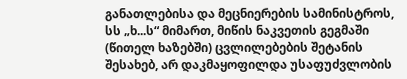განათლებისა და მეცნიერების სამინისტროს, სს „ხ...ს“ მიმართ, მიწის ნაკვეთის გეგმაში (წითელ ხაზებში) ცვლილებების შეტანის შესახებ, არ დაკმაყოფილდა უსაფუძვლობის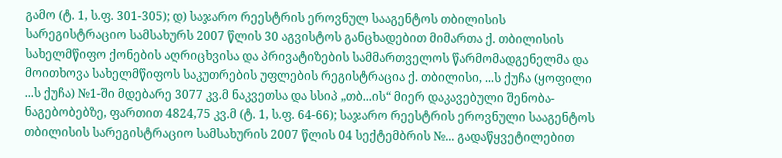გამო (ტ. 1, ს.ფ. 301-305); დ) საჯარო რეესტრის ეროვნულ სააგენტოს თბილისის სარეგისტრაციო სამსახურს 2007 წლის 30 აგვისტოს განცხადებით მიმართა ქ. თბილისის სახელმწიფო ქონების აღრიცხვისა და პრივატიზების სამმართველოს წარმომადგენელმა და მოითხოვა სახელმწიფოს საკუთრების უფლების რეგისტრაცია ქ. თბილისი, ...ს ქუჩა (ყოფილი ...ს ქუჩა) №1-ში მდებარე 3077 კვ.მ ნაკვეთსა და სსიპ „თბ...ის“ მიერ დაკავებული შენობა-ნაგებობებზე, ფართით 4824,75 კვ.მ (ტ. 1, ს.ფ. 64-66); საჯარო რეესტრის ეროვნული სააგენტოს თბილისის სარეგისტრაციო სამსახურის 2007 წლის 04 სექტემბრის №... გადაწყვეტილებით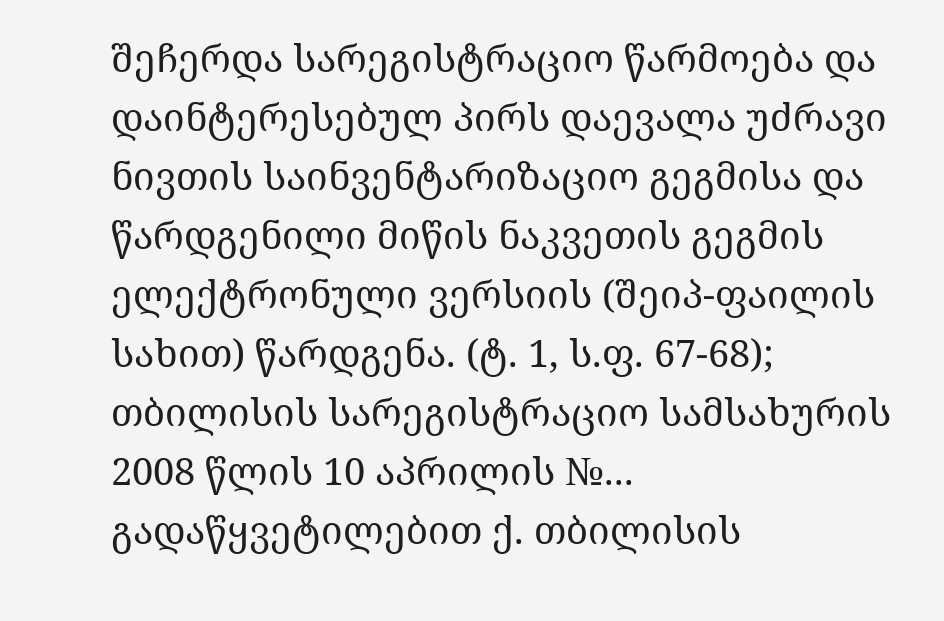შეჩერდა სარეგისტრაციო წარმოება და დაინტერესებულ პირს დაევალა უძრავი ნივთის საინვენტარიზაციო გეგმისა და წარდგენილი მიწის ნაკვეთის გეგმის ელექტრონული ვერსიის (შეიპ-ფაილის სახით) წარდგენა. (ტ. 1, ს.ფ. 67-68); თბილისის სარეგისტრაციო სამსახურის 2008 წლის 10 აპრილის №... გადაწყვეტილებით ქ. თბილისის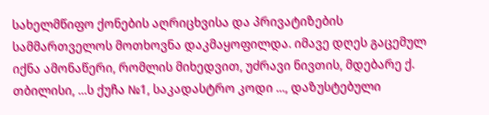სახელმწიფო ქონების აღრიცხვისა და პრივატიზების სამმართველოს მოთხოვნა დაკმაყოფილდა. იმავე დღეს გაცემულ იქნა ამონაწერი, რომლის მიხედვით, უძრავი ნივთის, მდებარე ქ. თბილისი, ...ს ქუჩა №1, საკადასტრო კოდი ..., დაზუსტებული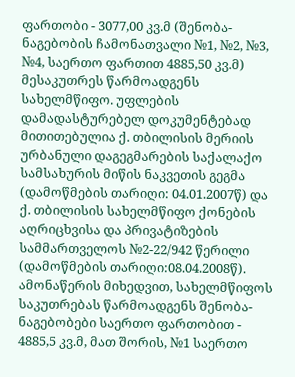ფართობი - 3077,00 კვ.მ (შენობა-ნაგებობის ჩამონათვალი №1, №2, №3, №4, საერთო ფართით 4885,50 კვ.მ) მესაკუთრეს წარმოადგენს სახელმწიფო. უფლების დამადასტურებელ დოკუმენტებად მითითებულია ქ. თბილისის მერიის ურბანული დაგეგმარების საქალაქო სამსახურის მიწის ნაკვეთის გეგმა (დამოწმების თარიღი: 04.01.2007წ) და ქ. თბილისის სახელმწიფო ქონების აღრიცხვისა და პრივატიზების სამმართველოს №2-22/942 წერილი (დამოწმების თარიღი:08.04.2008წ). ამონაწერის მიხედვით, სახელმწიფოს საკუთრებას წარმოადგენს შენობა-ნაგებობები საერთო ფართობით - 4885,5 კვ.მ, მათ შორის, №1 საერთო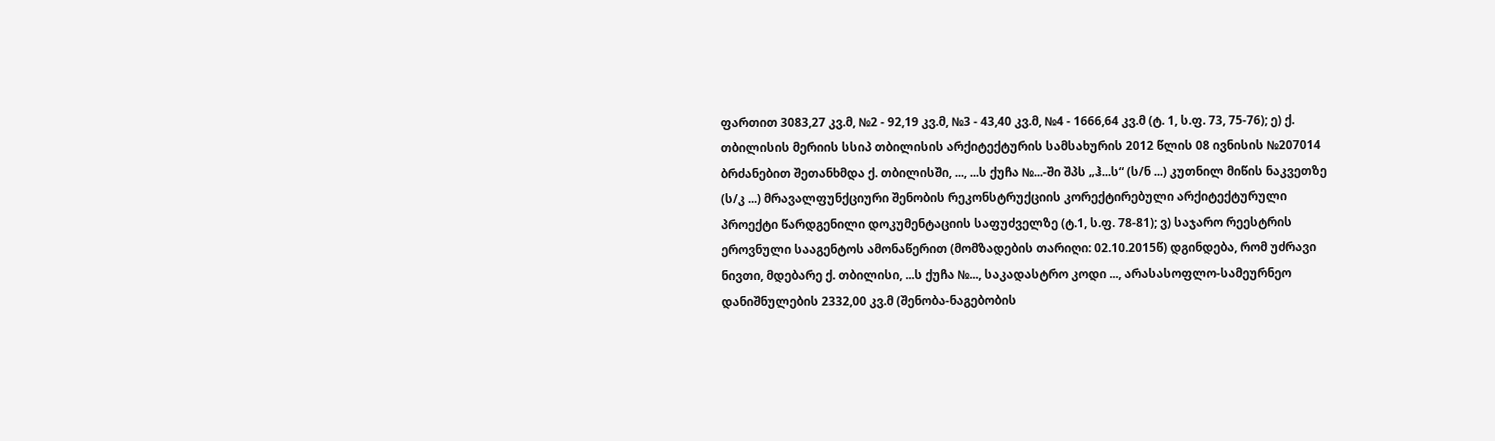ფართით 3083,27 კვ.მ, №2 - 92,19 კვ.მ, №3 - 43,40 კვ.მ, №4 - 1666,64 კვ.მ (ტ. 1, ს.ფ. 73, 75-76); ე) ქ. თბილისის მერიის სსიპ თბილისის არქიტექტურის სამსახურის 2012 წლის 08 ივნისის №207014 ბრძანებით შეთანხმდა ქ. თბილისში, ..., ...ს ქუჩა №...-ში შპს „ჰ...ს“ (ს/ნ ...) კუთნილ მიწის ნაკვეთზე (ს/კ ...) მრავალფუნქციური შენობის რეკონსტრუქციის კორექტირებული არქიტექტურული პროექტი წარდგენილი დოკუმენტაციის საფუძველზე (ტ.1, ს.ფ. 78-81); ვ) საჯარო რეესტრის ეროვნული სააგენტოს ამონაწერით (მომზადების თარიღი: 02.10.2015წ) დგინდება, რომ უძრავი ნივთი, მდებარე ქ. თბილისი, ...ს ქუჩა №..., საკადასტრო კოდი ..., არასასოფლო-სამეურნეო დანიშნულების 2332,00 კვ.მ (შენობა-ნაგებობის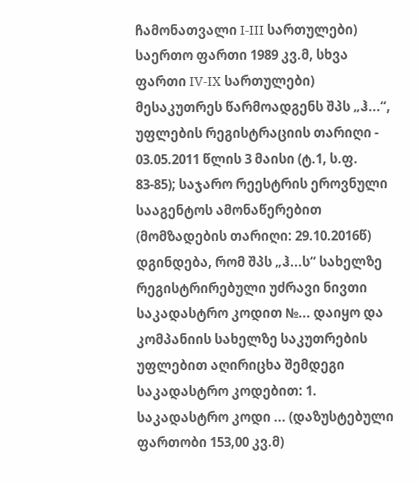ჩამონათვალი I-III სართულები) საერთო ფართი 1989 კვ.მ, სხვა ფართი IV-IX სართულები) მესაკუთრეს წარმოადგენს შპს „ჰ...“, უფლების რეგისტრაციის თარიღი - 03.05.2011 წლის 3 მაისი (ტ.1, ს.ფ. 83-85); საჯარო რეესტრის ეროვნული სააგენტოს ამონაწერებით (მომზადების თარიღი: 29.10.2016წ) დგინდება, რომ შპს „ჰ...ს“ სახელზე რეგისტრირებული უძრავი ნივთი საკადასტრო კოდით №... დაიყო და კომპანიის სახელზე საკუთრების უფლებით აღირიცხა შემდეგი საკადასტრო კოდებით: 1. საკადასტრო კოდი ... (დაზუსტებული ფართობი 153,00 კვ.მ)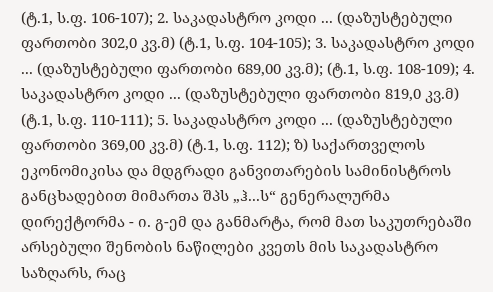(ტ.1, ს.ფ. 106-107); 2. საკადასტრო კოდი ... (დაზუსტებული ფართობი 302,0 კვ.მ) (ტ.1, ს.ფ. 104-105); 3. საკადასტრო კოდი ... (დაზუსტებული ფართობი 689,00 კვ.მ); (ტ.1, ს.ფ. 108-109); 4. საკადასტრო კოდი ... (დაზუსტებული ფართობი 819,0 კვ.მ) (ტ.1, ს.ფ. 110-111); 5. საკადასტრო კოდი ... (დაზუსტებული ფართობი 369,00 კვ.მ) (ტ.1, ს.ფ. 112); ზ) საქართველოს ეკონომიკისა და მდგრადი განვითარების სამინისტროს განცხადებით მიმართა შპს „ჰ...ს“ გენერალურმა დირექტორმა - ი. გ-ემ და განმარტა, რომ მათ საკუთრებაში არსებული შენობის ნაწილები კვეთს მის საკადასტრო საზღარს, რაც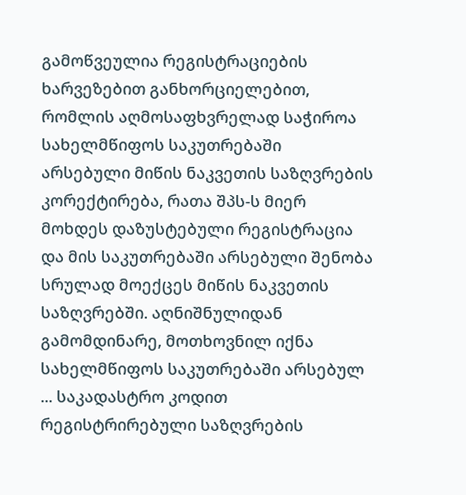გამოწვეულია რეგისტრაციების ხარვეზებით განხორციელებით, რომლის აღმოსაფხვრელად საჭიროა სახელმწიფოს საკუთრებაში არსებული მიწის ნაკვეთის საზღვრების კორექტირება, რათა შპს-ს მიერ მოხდეს დაზუსტებული რეგისტრაცია და მის საკუთრებაში არსებული შენობა სრულად მოექცეს მიწის ნაკვეთის საზღვრებში. აღნიშნულიდან გამომდინარე, მოთხოვნილ იქნა სახელმწიფოს საკუთრებაში არსებულ ... საკადასტრო კოდით რეგისტრირებული საზღვრების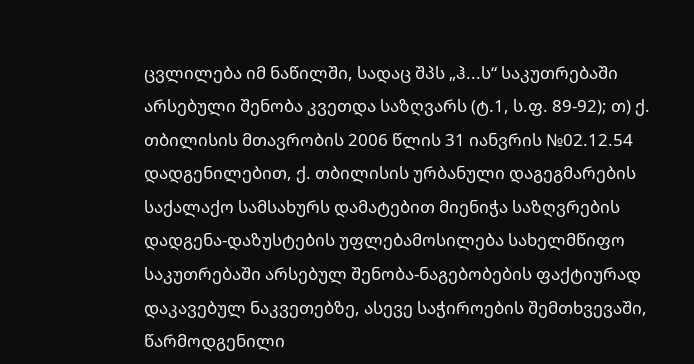ცვლილება იმ ნაწილში, სადაც შპს „ჰ...ს“ საკუთრებაში არსებული შენობა კვეთდა საზღვარს (ტ.1, ს.ფ. 89-92); თ) ქ. თბილისის მთავრობის 2006 წლის 31 იანვრის №02.12.54 დადგენილებით, ქ. თბილისის ურბანული დაგეგმარების საქალაქო სამსახურს დამატებით მიენიჭა საზღვრების დადგენა-დაზუსტების უფლებამოსილება სახელმწიფო საკუთრებაში არსებულ შენობა-ნაგებობების ფაქტიურად დაკავებულ ნაკვეთებზე, ასევე საჭიროების შემთხვევაში, წარმოდგენილი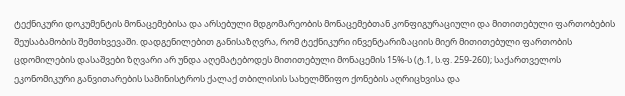ტექნიკური დოკუმენტის მონაცემებისა და არსებული მდგომარეობის მონაცემებთან კონფიგურაციული და მითითებული ფართობების შეუსაბამობის შემთხვევაში. დადგენილებით განისაზღვრა, რომ ტექნიკური ინვენტარიზაციის მიერ მითითებული ფართობის ცდომილების დასაშვები ზღვარი არ უნდა აღემატებოდეს მითითებული მონაცემის 15%-ს (ტ.1, ს.ფ. 259-260); საქართველოს ეკონომიკური განვითარების სამინისტროს ქალაქ თბილისის სახელმწიფო ქონების აღრიცხვისა და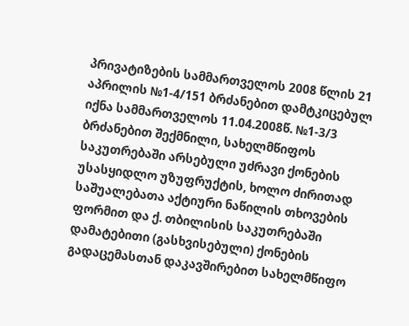პრივატიზების სამმართველოს 2008 წლის 21 აპრილის №1-4/151 ბრძანებით დამტკიცებულ იქნა სამმართველოს 11.04.2008წ. №1-3/3 ბრძანებით შექმნილი, სახელმწიფოს საკუთრებაში არსებული უძრავი ქონების უსასყიდლო უზუფრუქტის, ხოლო ძირითად საშუალებათა აქტიური ნაწილის თხოვების ფორმით და ქ. თბილისის საკუთრებაში დამატებითი (გასხვისებული) ქონების გადაცემასთან დაკავშირებით სახელმწიფო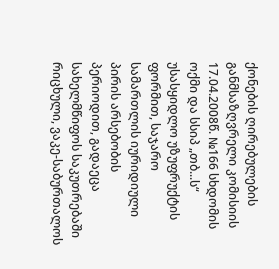ქონების ღირებულების განმსაზღვრელი კომისიის 17.04.2008წ. №166 სხდომის ოქმი და სსიპ „თბ...ს“ უსასყიდლო უზუფრუქტის ფორმით, საჯარო სამართლის იურიდიული პირის არსებობის პერიოდით, გადაეცა სახელმწიფოს საკუთრებაში რიცხული, ვაკე-საბურთალოს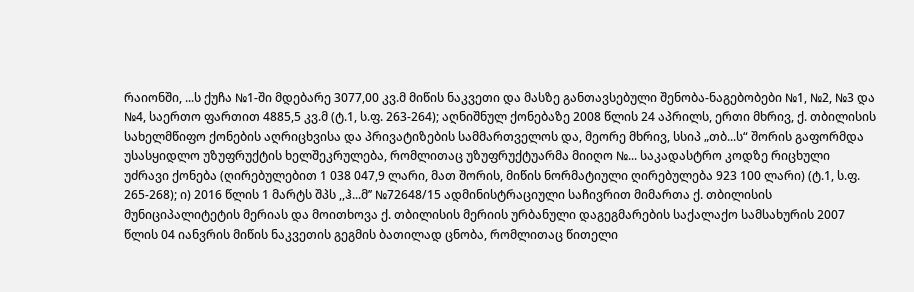რაიონში, ...ს ქუჩა №1-ში მდებარე 3077,00 კვ.მ მიწის ნაკვეთი და მასზე განთავსებული შენობა-ნაგებობები №1, №2, №3 და №4, საერთო ფართით 4885,5 კვ.მ (ტ.1, ს.ფ. 263-264); აღნიშნულ ქონებაზე 2008 წლის 24 აპრილს, ერთი მხრივ, ქ. თბილისის სახელმწიფო ქონების აღრიცხვისა და პრივატიზების სამმართველოს და, მეორე მხრივ, სსიპ „თბ...ს“ შორის გაფორმდა უსასყიდლო უზუფრუქტის ხელშეკრულება, რომლითაც უზუფრუქტუარმა მიიღო №... საკადასტრო კოდზე რიცხული უძრავი ქონება (ღირებულებით 1 038 047,9 ლარი, მათ შორის, მიწის ნორმატიული ღირებულება 923 100 ლარი) (ტ.1, ს.ფ. 265-268); ი) 2016 წლის 1 მარტს შპს ,,ჰ...მ’’ №72648/15 ადმინისტრაციული საჩივრით მიმართა ქ. თბილისის მუნიციპალიტეტის მერიას და მოითხოვა ქ. თბილისის მერიის ურბანული დაგეგმარების საქალაქო სამსახურის 2007 წლის 04 იანვრის მიწის ნაკვეთის გეგმის ბათილად ცნობა, რომლითაც წითელი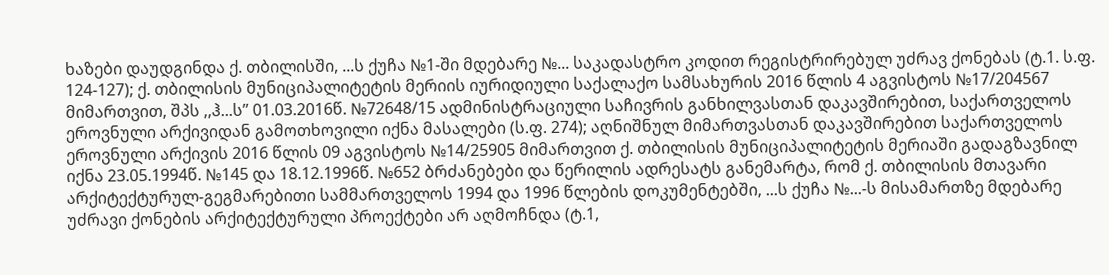ხაზები დაუდგინდა ქ. თბილისში, ...ს ქუჩა №1-ში მდებარე №... საკადასტრო კოდით რეგისტრირებულ უძრავ ქონებას (ტ.1. ს.ფ. 124-127); ქ. თბილისის მუნიციპალიტეტის მერიის იურიდიული საქალაქო სამსახურის 2016 წლის 4 აგვისტოს №17/204567 მიმართვით, შპს ,,ჰ...ს’’ 01.03.2016წ. №72648/15 ადმინისტრაციული საჩივრის განხილვასთან დაკავშირებით, საქართველოს ეროვნული არქივიდან გამოთხოვილი იქნა მასალები (ს.ფ. 274); აღნიშნულ მიმართვასთან დაკავშირებით საქართველოს ეროვნული არქივის 2016 წლის 09 აგვისტოს №14/25905 მიმართვით ქ. თბილისის მუნიციპალიტეტის მერიაში გადაგზავნილ იქნა 23.05.1994წ. №145 და 18.12.1996წ. №652 ბრძანებები და წერილის ადრესატს განემარტა, რომ ქ. თბილისის მთავარი არქიტექტურულ-გეგმარებითი სამმართველოს 1994 და 1996 წლების დოკუმენტებში, ...ს ქუჩა №...-ს მისამართზე მდებარე უძრავი ქონების არქიტექტურული პროექტები არ აღმოჩნდა (ტ.1,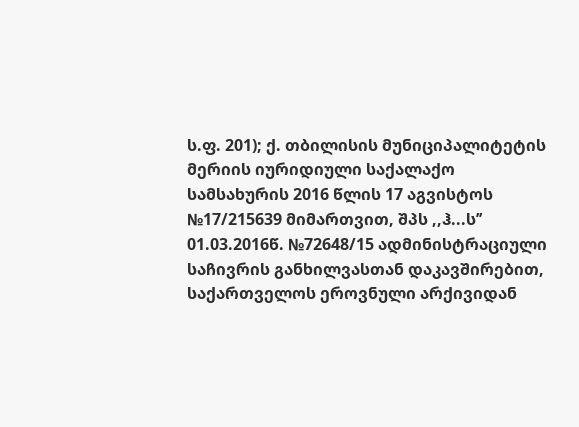ს.ფ. 201); ქ. თბილისის მუნიციპალიტეტის მერიის იურიდიული საქალაქო სამსახურის 2016 წლის 17 აგვისტოს №17/215639 მიმართვით, შპს ,,ჰ...ს’’ 01.03.2016წ. №72648/15 ადმინისტრაციული საჩივრის განხილვასთან დაკავშირებით, საქართველოს ეროვნული არქივიდან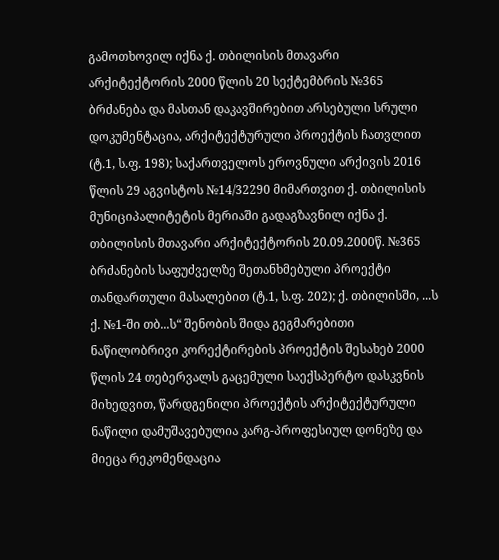გამოთხოვილ იქნა ქ. თბილისის მთავარი არქიტექტორის 2000 წლის 20 სექტემბრის №365 ბრძანება და მასთან დაკავშირებით არსებული სრული დოკუმენტაცია, არქიტექტურული პროექტის ჩათვლით (ტ.1, ს.ფ. 198); საქართველოს ეროვნული არქივის 2016 წლის 29 აგვისტოს №14/32290 მიმართვით ქ. თბილისის მუნიციპალიტეტის მერიაში გადაგზავნილ იქნა ქ. თბილისის მთავარი არქიტექტორის 20.09.2000წ. №365 ბრძანების საფუძველზე შეთანხმებული პროექტი თანდართული მასალებით (ტ.1, ს.ფ. 202); ქ. თბილისში, ...ს ქ. №1-ში თბ...ს“ შენობის შიდა გეგმარებითი ნაწილობრივი კორექტირების პროექტის შესახებ 2000 წლის 24 თებერვალს გაცემული საექსპერტო დასკვნის მიხედვით, წარდგენილი პროექტის არქიტექტურული ნაწილი დამუშავებულია კარგ-პროფესიულ დონეზე და მიეცა რეკომენდაცია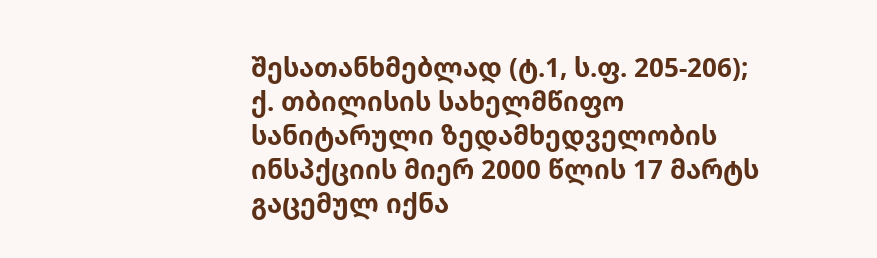შესათანხმებლად (ტ.1, ს.ფ. 205-206); ქ. თბილისის სახელმწიფო სანიტარული ზედამხედველობის ინსპქციის მიერ 2000 წლის 17 მარტს გაცემულ იქნა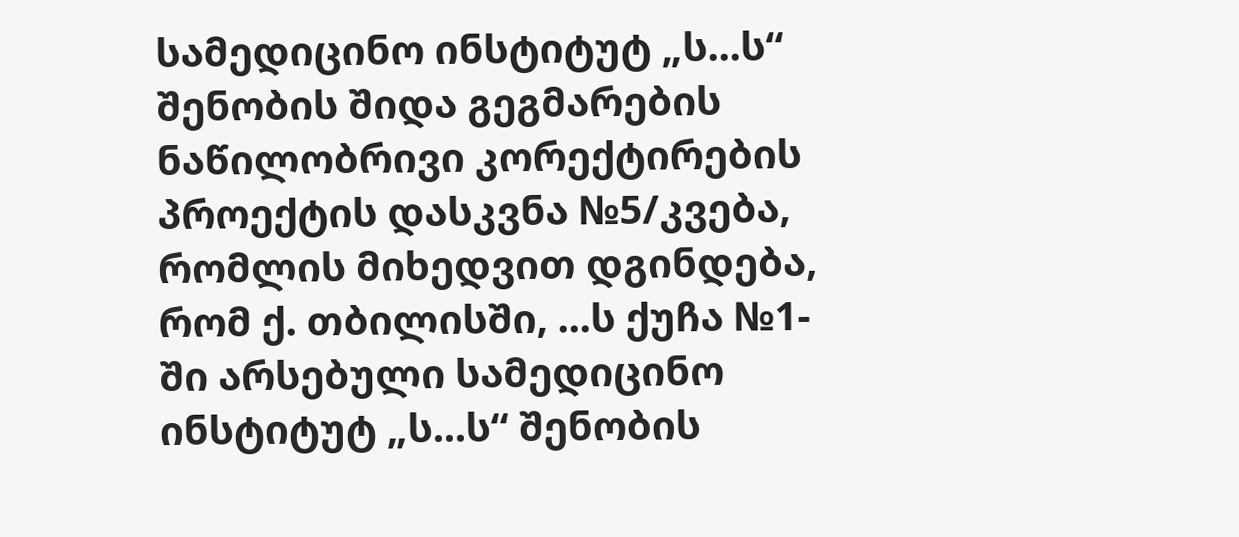სამედიცინო ინსტიტუტ „ს...ს“ შენობის შიდა გეგმარების ნაწილობრივი კორექტირების პროექტის დასკვნა №5/კვება, რომლის მიხედვით დგინდება, რომ ქ. თბილისში, ...ს ქუჩა №1-ში არსებული სამედიცინო ინსტიტუტ „ს...ს“ შენობის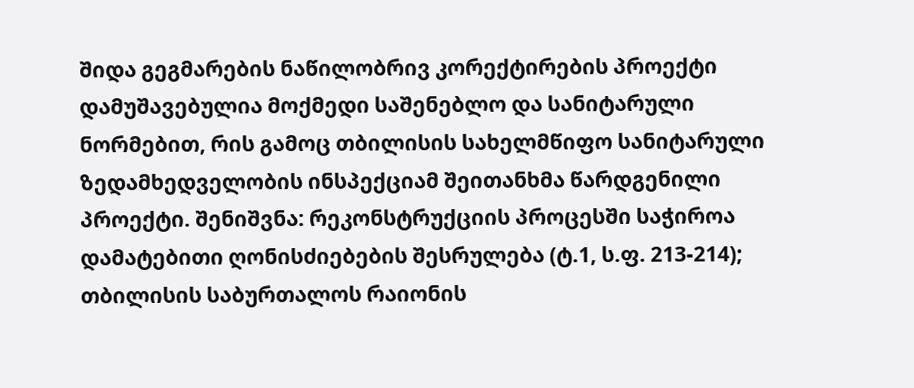შიდა გეგმარების ნაწილობრივ კორექტირების პროექტი დამუშავებულია მოქმედი საშენებლო და სანიტარული ნორმებით, რის გამოც თბილისის სახელმწიფო სანიტარული ზედამხედველობის ინსპექციამ შეითანხმა წარდგენილი პროექტი. შენიშვნა: რეკონსტრუქციის პროცესში საჭიროა დამატებითი ღონისძიებების შესრულება (ტ.1, ს.ფ. 213-214); თბილისის საბურთალოს რაიონის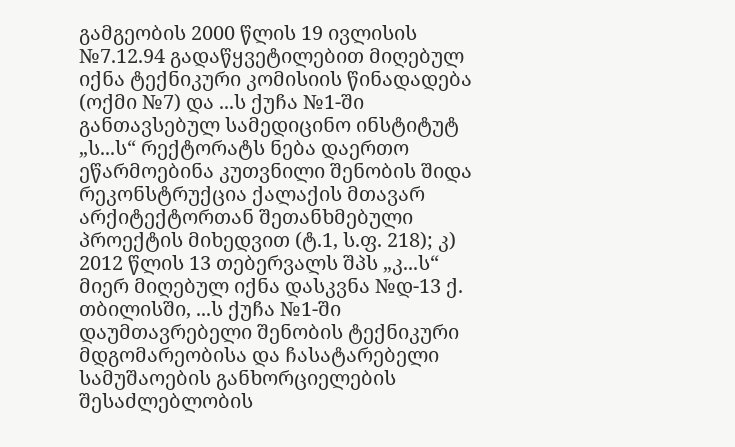გამგეობის 2000 წლის 19 ივლისის №7.12.94 გადაწყვეტილებით მიღებულ იქნა ტექნიკური კომისიის წინადადება (ოქმი №7) და ...ს ქუჩა №1-ში განთავსებულ სამედიცინო ინსტიტუტ „ს...ს“ რექტორატს ნება დაერთო ეწარმოებინა კუთვნილი შენობის შიდა რეკონსტრუქცია ქალაქის მთავარ არქიტექტორთან შეთანხმებული პროექტის მიხედვით (ტ.1, ს.ფ. 218); კ) 2012 წლის 13 თებერვალს შპს „კ...ს“ მიერ მიღებულ იქნა დასკვნა №დ-13 ქ. თბილისში, ...ს ქუჩა №1-ში დაუმთავრებელი შენობის ტექნიკური მდგომარეობისა და ჩასატარებელი სამუშაოების განხორციელების შესაძლებლობის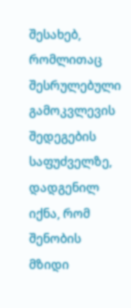შესახებ, რომლითაც შესრულებული გამოკვლევის შედეგების საფუძველზე, დადგენილ იქნა, რომ შენობის მზიდი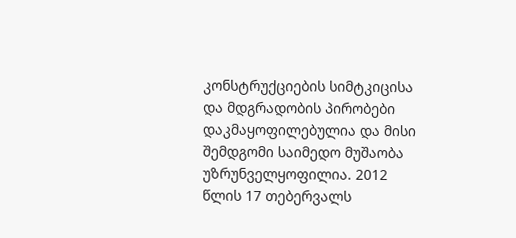კონსტრუქციების სიმტკიცისა და მდგრადობის პირობები დაკმაყოფილებულია და მისი შემდგომი საიმედო მუშაობა უზრუნველყოფილია. 2012 წლის 17 თებერვალს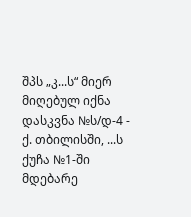შპს „კ...ს“ მიერ მიღებულ იქნა დასკვნა №ს/დ-4 - ქ. თბილისში, ...ს ქუჩა №1-ში მდებარე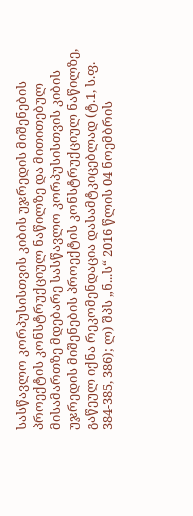სასწავლო კორპუსისთვის კიბის უჯრედის მიშენების პროექტის კონსტრუქციულ ნაწილზე და მითითებულ მისამართზე მდებარე სასწავლო კორპუსისთვის კიბის უჯრედის მიშენების პროექტის კონსტრუქციულ ნაწილზე, გაწეულ იქნა რეკომენდაცია დასამტკიცებლად (ტ.1, ს.ფ. 384-385, 386); ლ) შპს „ნ...ს“ 2016 წლის 04 ნოემბრის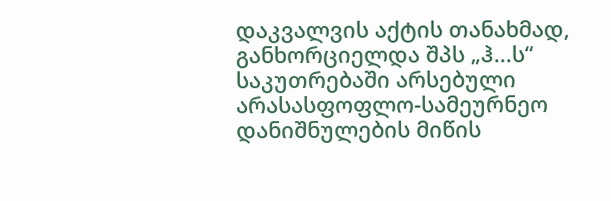დაკვალვის აქტის თანახმად, განხორციელდა შპს „ჰ...ს“ საკუთრებაში არსებული არასასფოფლო-სამეურნეო დანიშნულების მიწის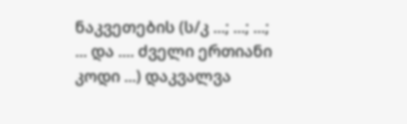ნაკვეთების (ს/კ ...; ...; ...; ... და .... ძველი ერთიანი კოდი ...) დაკვალვა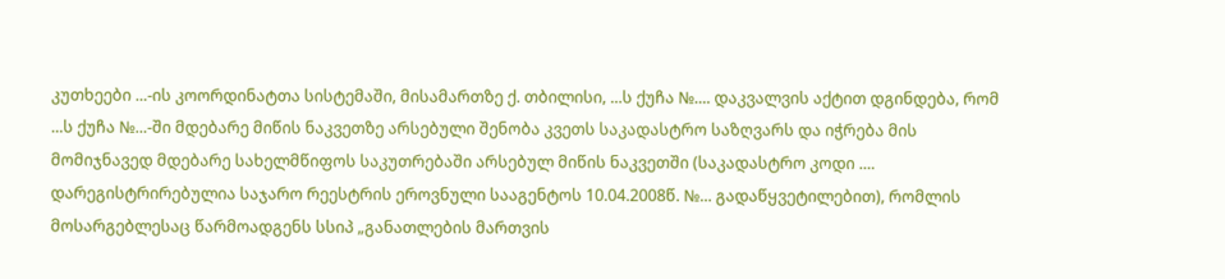კუთხეები ...-ის კოორდინატთა სისტემაში, მისამართზე ქ. თბილისი, ...ს ქუჩა №.... დაკვალვის აქტით დგინდება, რომ ...ს ქუჩა №...-ში მდებარე მიწის ნაკვეთზე არსებული შენობა კვეთს საკადასტრო საზღვარს და იჭრება მის მომიჯნავედ მდებარე სახელმწიფოს საკუთრებაში არსებულ მიწის ნაკვეთში (საკადასტრო კოდი .... დარეგისტრირებულია საჯარო რეესტრის ეროვნული სააგენტოს 10.04.2008წ. №... გადაწყვეტილებით), რომლის მოსარგებლესაც წარმოადგენს სსიპ „განათლების მართვის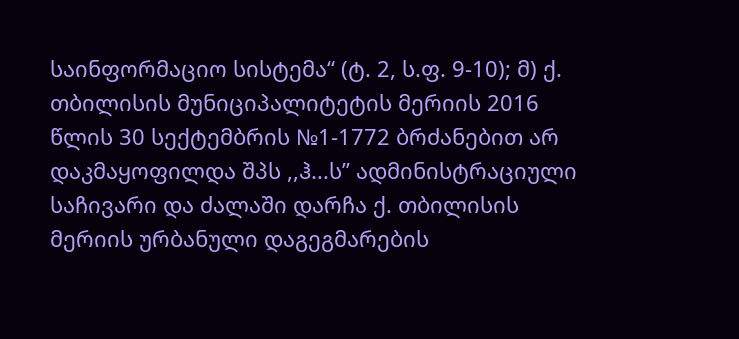საინფორმაციო სისტემა“ (ტ. 2, ს.ფ. 9-10); მ) ქ. თბილისის მუნიციპალიტეტის მერიის 2016 წლის 30 სექტემბრის №1-1772 ბრძანებით არ დაკმაყოფილდა შპს ,,ჰ...ს’’ ადმინისტრაციული საჩივარი და ძალაში დარჩა ქ. თბილისის მერიის ურბანული დაგეგმარების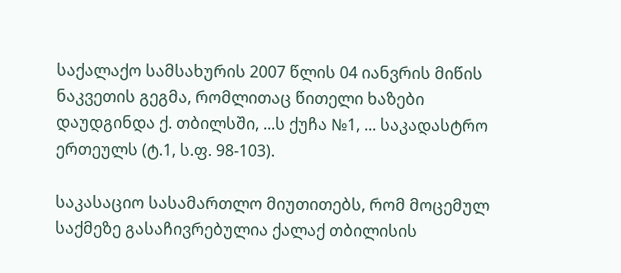საქალაქო სამსახურის 2007 წლის 04 იანვრის მიწის ნაკვეთის გეგმა, რომლითაც წითელი ხაზები დაუდგინდა ქ. თბილსში, ...ს ქუჩა №1, ... საკადასტრო ერთეულს (ტ.1, ს.ფ. 98-103).

საკასაციო სასამართლო მიუთითებს, რომ მოცემულ საქმეზე გასაჩივრებულია ქალაქ თბილისის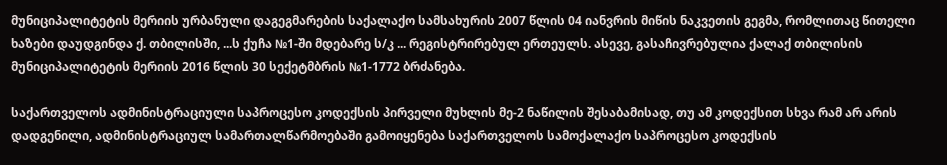მუნიციპალიტეტის მერიის ურბანული დაგეგმარების საქალაქო სამსახურის 2007 წლის 04 იანვრის მიწის ნაკვეთის გეგმა, რომლითაც წითელი ხაზები დაუდგინდა ქ. თბილისში, ...ს ქუჩა №1-ში მდებარე ს/კ ... რეგისტრირებულ ერთეულს. ასევე, გასაჩივრებულია ქალაქ თბილისის მუნიციპალიტეტის მერიის 2016 წლის 30 სექეტმბრის №1-1772 ბრძანება.

საქართველოს ადმინისტრაციული საპროცესო კოდექსის პირველი მუხლის მე-2 ნაწილის შესაბამისად, თუ ამ კოდექსით სხვა რამ არ არის დადგენილი, ადმინისტრაციულ სამართალწარმოებაში გამოიყენება საქართველოს სამოქალაქო საპროცესო კოდექსის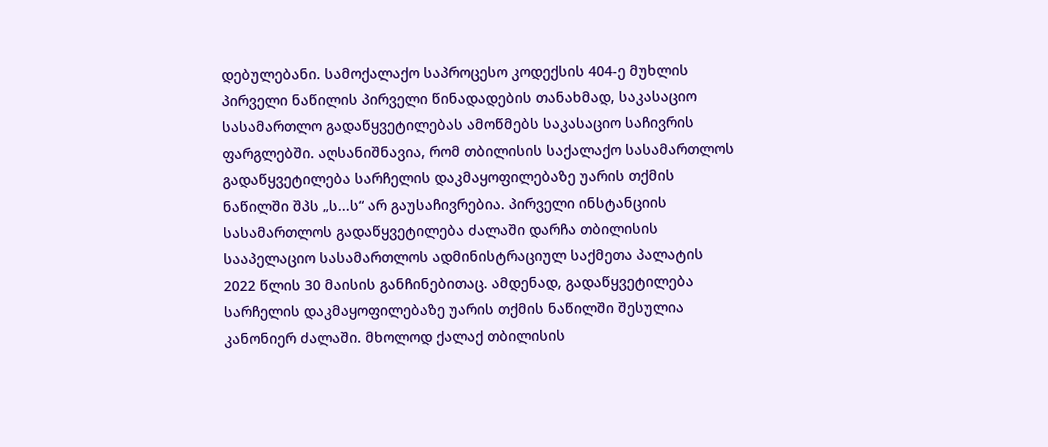დებულებანი. სამოქალაქო საპროცესო კოდექსის 404-ე მუხლის პირველი ნაწილის პირველი წინადადების თანახმად, საკასაციო სასამართლო გადაწყვეტილებას ამოწმებს საკასაციო საჩივრის ფარგლებში. აღსანიშნავია, რომ თბილისის საქალაქო სასამართლოს გადაწყვეტილება სარჩელის დაკმაყოფილებაზე უარის თქმის ნაწილში შპს „ს...ს“ არ გაუსაჩივრებია. პირველი ინსტანციის სასამართლოს გადაწყვეტილება ძალაში დარჩა თბილისის სააპელაციო სასამართლოს ადმინისტრაციულ საქმეთა პალატის 2022 წლის 30 მაისის განჩინებითაც. ამდენად, გადაწყვეტილება სარჩელის დაკმაყოფილებაზე უარის თქმის ნაწილში შესულია კანონიერ ძალაში. მხოლოდ ქალაქ თბილისის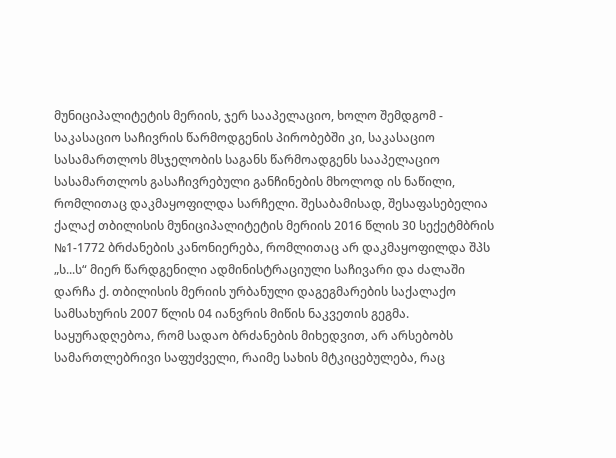მუნიციპალიტეტის მერიის, ჯერ სააპელაციო, ხოლო შემდგომ - საკასაციო საჩივრის წარმოდგენის პირობებში კი, საკასაციო სასამართლოს მსჯელობის საგანს წარმოადგენს სააპელაციო სასამართლოს გასაჩივრებული განჩინების მხოლოდ ის ნაწილი, რომლითაც დაკმაყოფილდა სარჩელი. შესაბამისად, შესაფასებელია ქალაქ თბილისის მუნიციპალიტეტის მერიის 2016 წლის 30 სექეტმბრის №1-1772 ბრძანების კანონიერება, რომლითაც არ დაკმაყოფილდა შპს „ს...ს“ მიერ წარდგენილი ადმინისტრაციული საჩივარი და ძალაში დარჩა ქ. თბილისის მერიის ურბანული დაგეგმარების საქალაქო სამსახურის 2007 წლის 04 იანვრის მიწის ნაკვეთის გეგმა. საყურადღებოა, რომ სადაო ბრძანების მიხედვით, არ არსებობს სამართლებრივი საფუძველი, რაიმე სახის მტკიცებულება, რაც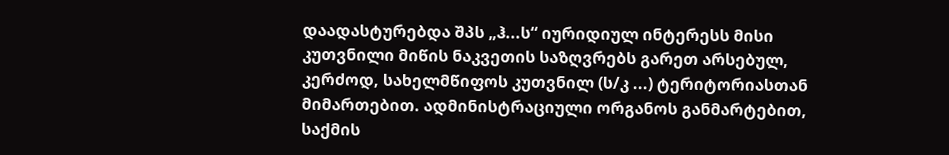დაადასტურებდა შპს „ჰ...ს“ იურიდიულ ინტერესს მისი კუთვნილი მიწის ნაკვეთის საზღვრებს გარეთ არსებულ, კერძოდ, სახელმწიფოს კუთვნილ (ს/კ ...) ტერიტორიასთან მიმართებით. ადმინისტრაციული ორგანოს განმარტებით, საქმის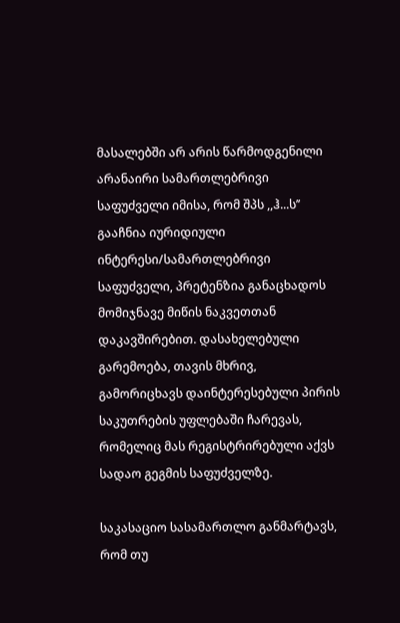მასალებში არ არის წარმოდგენილი არანაირი სამართლებრივი საფუძველი იმისა, რომ შპს ,,ჰ...ს’’ გააჩნია იურიდიული ინტერესი/სამართლებრივი საფუძველი, პრეტენზია განაცხადოს მომიჯნავე მიწის ნაკვეთთან დაკავშირებით. დასახელებული გარემოება, თავის მხრივ, გამორიცხავს დაინტერესებული პირის საკუთრების უფლებაში ჩარევას, რომელიც მას რეგისტრირებული აქვს სადაო გეგმის საფუძველზე.

საკასაციო სასამართლო განმარტავს, რომ თუ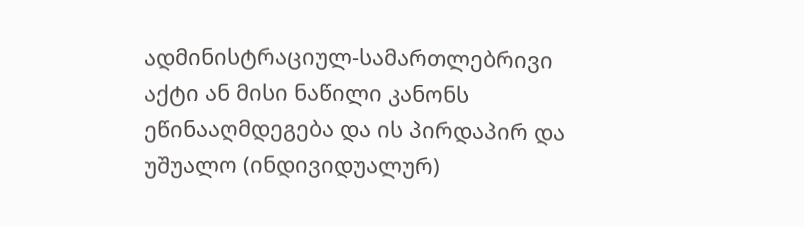ადმინისტრაციულ-სამართლებრივი აქტი ან მისი ნაწილი კანონს ეწინააღმდეგება და ის პირდაპირ და უშუალო (ინდივიდუალურ)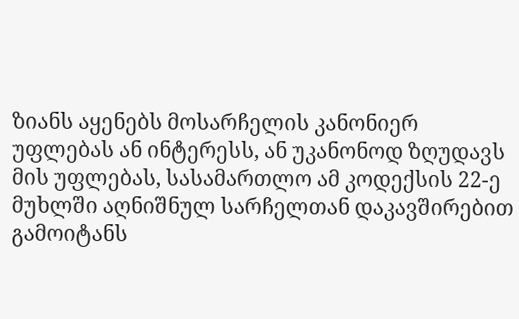ზიანს აყენებს მოსარჩელის კანონიერ უფლებას ან ინტერესს, ან უკანონოდ ზღუდავს მის უფლებას, სასამართლო ამ კოდექსის 22-ე მუხლში აღნიშნულ სარჩელთან დაკავშირებით გამოიტანს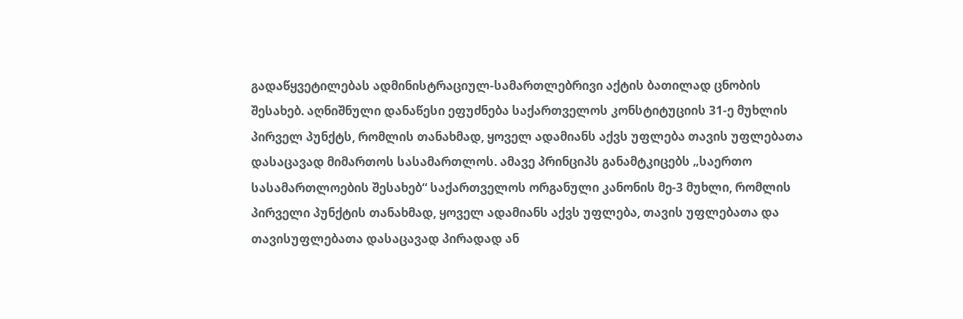გადაწყვეტილებას ადმინისტრაციულ-სამართლებრივი აქტის ბათილად ცნობის შესახებ. აღნიშნული დანაწესი ეფუძნება საქართველოს კონსტიტუციის 31-ე მუხლის პირველ პუნქტს, რომლის თანახმად, ყოველ ადამიანს აქვს უფლება თავის უფლებათა დასაცავად მიმართოს სასამართლოს. ამავე პრინციპს განამტკიცებს „საერთო სასამართლოების შესახებ“ საქართველოს ორგანული კანონის მე-3 მუხლი, რომლის პირველი პუნქტის თანახმად, ყოველ ადამიანს აქვს უფლება, თავის უფლებათა და თავისუფლებათა დასაცავად პირადად ან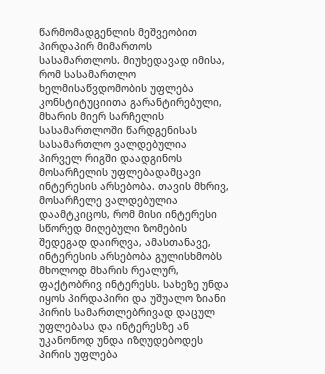წარმომადგენლის მეშვეობით პირდაპირ მიმართოს სასამართლოს. მიუხედავად იმისა, რომ სასამართლო ხელმისაწვდომობის უფლება კონსტიტუციითა გარანტირებული, მხარის მიერ სარჩელის სასამართლოში წარდგენისას სასამართლო ვალდებულია პირველ რიგში დაადგინოს მოსარჩელის უფლებადამცავი ინტერესის არსებობა. თავის მხრივ, მოსარჩელე ვალდებულია დაამტკიცოს, რომ მისი ინტერესი სწორედ მიღებული ზომების შედეგად დაირღვა, ამასთანავე, ინტერესის არსებობა გულისხმობს მხოლოდ მხარის რეალურ, ფაქტობრივ ინტერესს. სახეზე უნდა იყოს პირდაპირი და უშუალო ზიანი პირის სამართლებრივად დაცულ უფლებასა და ინტერესზე ან უკანონოდ უნდა იზღუდებოდეს პირის უფლება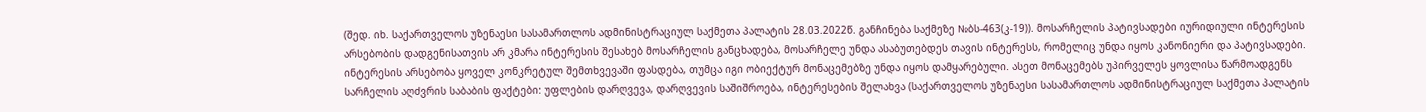(შედ. იხ. საქართველოს უზენაესი სასამართლოს ადმინისტრაციულ საქმეთა პალატის 28.03.2022წ. განჩინება საქმეზე №ბს-463(კ-19)). მოსარჩელის პატივსადები იურიდიული ინტერესის არსებობის დადგენისათვის არ კმარა ინტერესის შესახებ მოსარჩელის განცხადება, მოსარჩელე უნდა ასაბუთებდეს თავის ინტერესს, რომელიც უნდა იყოს კანონიერი და პატივსადები. ინტერესის არსებობა ყოველ კონკრეტულ შემთხვევაში ფასდება, თუმცა იგი ობიექტურ მონაცემებზე უნდა იყოს დამყარებული. ასეთ მონაცემებს უპირველეს ყოვლისა წარმოადგენს სარჩელის აღძვრის საბაბის ფაქტები: უფლების დარღვევა, დარღვევის საშიშროება, ინტერესების შელახვა (საქართველოს უზენაესი სასამართლოს ადმინისტრაციულ საქმეთა პალატის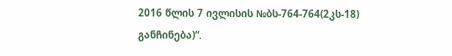2016 წლის 7 ივლისის №ბს-764-764(2კს-18) განჩინება)“.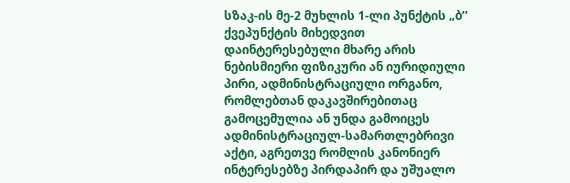სზაკ-ის მე-2 მუხლის 1-ლი პუნქტის „ბ’’ ქვეპუნქტის მიხედვით დაინტერესებული მხარე არის ნებისმიერი ფიზიკური ან იურიდიული პირი, ადმინისტრაციული ორგანო, რომლებთან დაკავშირებითაც გამოცემულია ან უნდა გამოიცეს ადმინისტრაციულ-სამართლებრივი აქტი, აგრეთვე რომლის კანონიერ ინტერესებზე პირდაპირ და უშუალო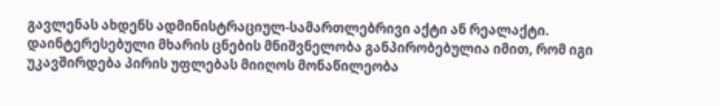გავლენას ახდენს ადმინისტრაციულ-სამართლებრივი აქტი ან რეალაქტი. დაინტერესებული მხარის ცნების მნიშვნელობა განპირობებულია იმით, რომ იგი უკავშირდება პირის უფლებას მიიღოს მონაწილეობა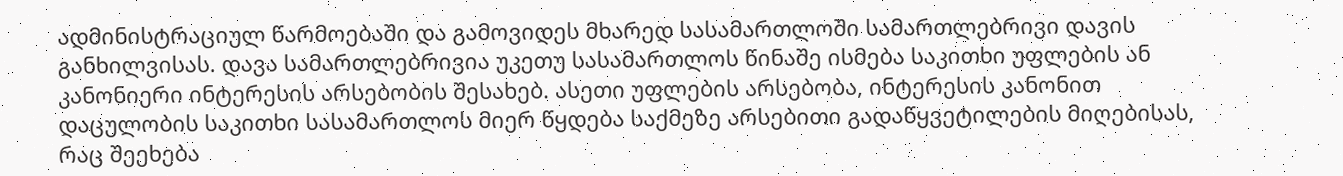ადმინისტრაციულ წარმოებაში და გამოვიდეს მხარედ სასამართლოში სამართლებრივი დავის განხილვისას. დავა სამართლებრივია უკეთუ სასამართლოს წინაშე ისმება საკითხი უფლების ან კანონიერი ინტერესის არსებობის შესახებ. ასეთი უფლების არსებობა, ინტერესის კანონით დაცულობის საკითხი სასამართლოს მიერ წყდება საქმეზე არსებითი გადაწყვეტილების მიღებისას, რაც შეეხება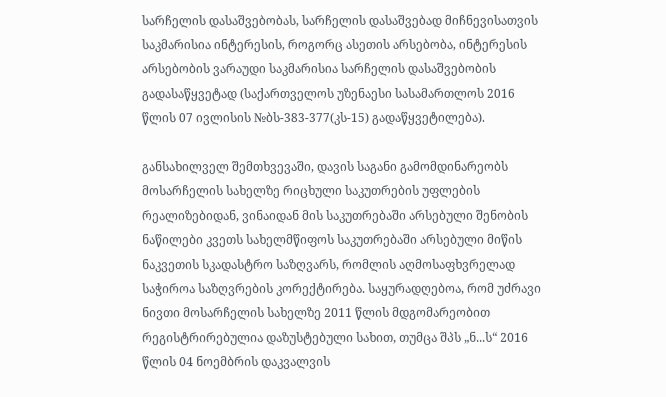სარჩელის დასაშვებობას, სარჩელის დასაშვებად მიჩნევისათვის საკმარისია ინტერესის, როგორც ასეთის არსებობა, ინტერესის არსებობის ვარაუდი საკმარისია სარჩელის დასაშვებობის გადასაწყვეტად (საქართველოს უზენაესი სასამართლოს 2016 წლის 07 ივლისის №ბს-383-377(კს-15) გადაწყვეტილება).

განსახილველ შემთხვევაში, დავის საგანი გამომდინარეობს მოსარჩელის სახელზე რიცხული საკუთრების უფლების რეალიზებიდან, ვინაიდან მის საკუთრებაში არსებული შენობის ნაწილები კვეთს სახელმწიფოს საკუთრებაში არსებული მიწის ნაკვეთის სკადასტრო საზღვარს, რომლის აღმოსაფხვრელად საჭიროა საზღვრების კორექტირება. საყურადღებოა, რომ უძრავი ნივთი მოსარჩელის სახელზე 2011 წლის მდგომარეობით რეგისტრირებულია დაზუსტებული სახით, თუმცა შპს „ნ...ს“ 2016 წლის 04 ნოემბრის დაკვალვის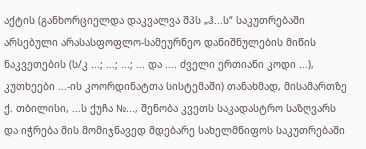აქტის (განხორციელდა დაკვალვა შპს „ჰ...ს“ საკუთრებაში არსებული არასასფოფლო-სამეურნეო დანიშნულების მიწის ნაკვეთების (ს/კ ...; ...; ...; ... და .... ძველი ერთიანი კოდი ...), კუთხეები ...-ის კოორდინატთა სისტემაში) თანახმად, მისამართზე ქ. თბილისი, ...ს ქუჩა №..., შენობა კვეთს საკადასტრო საზღვარს და იჭრება მის მომიჯნავედ მდებარე სახელმწიფოს საკუთრებაში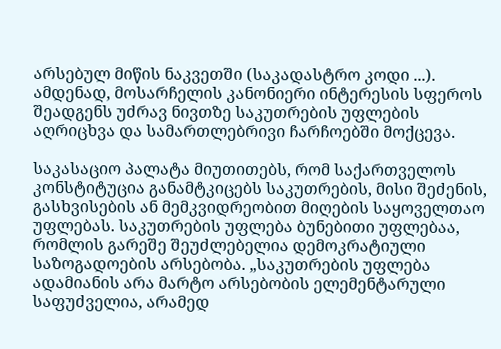არსებულ მიწის ნაკვეთში (საკადასტრო კოდი ...). ამდენად, მოსარჩელის კანონიერი ინტერესის სფეროს შეადგენს უძრავ ნივთზე საკუთრების უფლების აღრიცხვა და სამართლებრივი ჩარჩოებში მოქცევა.

საკასაციო პალატა მიუთითებს, რომ საქართველოს კონსტიტუცია განამტკიცებს საკუთრების, მისი შეძენის, გასხვისების ან მემკვიდრეობით მიღების საყოველთაო უფლებას. საკუთრების უფლება ბუნებითი უფლებაა, რომლის გარეშე შეუძლებელია დემოკრატიული საზოგადოების არსებობა. „საკუთრების უფლება ადამიანის არა მარტო არსებობის ელემენტარული საფუძველია, არამედ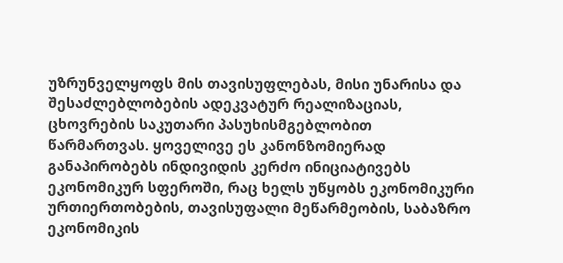უზრუნველყოფს მის თავისუფლებას, მისი უნარისა და შესაძლებლობების ადეკვატურ რეალიზაციას, ცხოვრების საკუთარი პასუხისმგებლობით წარმართვას. ყოველივე ეს კანონზომიერად განაპირობებს ინდივიდის კერძო ინიციატივებს ეკონომიკურ სფეროში, რაც ხელს უწყობს ეკონომიკური ურთიერთობების, თავისუფალი მეწარმეობის, საბაზრო ეკონომიკის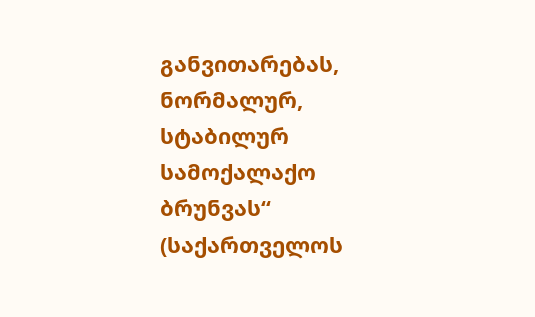განვითარებას, ნორმალურ, სტაბილურ სამოქალაქო ბრუნვას“ (საქართველოს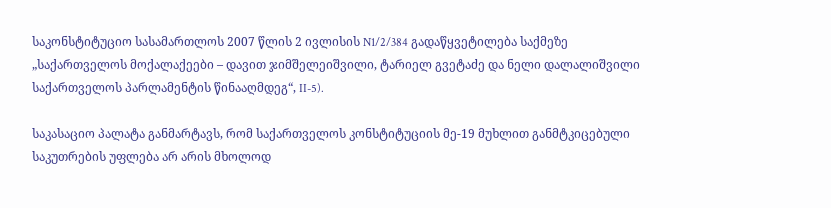საკონსტიტუციო სასამართლოს 2007 წლის 2 ივლისის N1/2/384 გადაწყვეტილება საქმეზე „საქართველოს მოქალაქეები – დავით ჯიმშელეიშვილი, ტარიელ გვეტაძე და ნელი დალალიშვილი საქართველოს პარლამენტის წინააღმდეგ“, II-5).

საკასაციო პალატა განმარტავს, რომ საქართველოს კონსტიტუციის მე-19 მუხლით განმტკიცებული საკუთრების უფლება არ არის მხოლოდ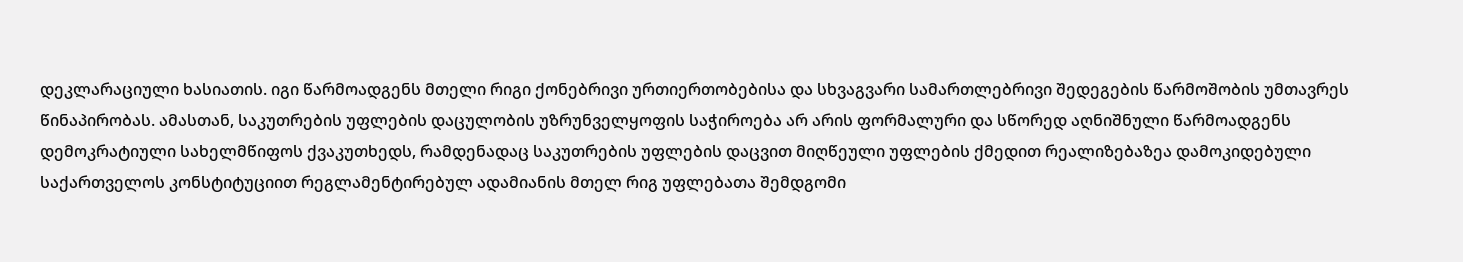დეკლარაციული ხასიათის. იგი წარმოადგენს მთელი რიგი ქონებრივი ურთიერთობებისა და სხვაგვარი სამართლებრივი შედეგების წარმოშობის უმთავრეს წინაპირობას. ამასთან, საკუთრების უფლების დაცულობის უზრუნველყოფის საჭიროება არ არის ფორმალური და სწორედ აღნიშნული წარმოადგენს დემოკრატიული სახელმწიფოს ქვაკუთხედს, რამდენადაც საკუთრების უფლების დაცვით მიღწეული უფლების ქმედით რეალიზებაზეა დამოკიდებული საქართველოს კონსტიტუციით რეგლამენტირებულ ადამიანის მთელ რიგ უფლებათა შემდგომი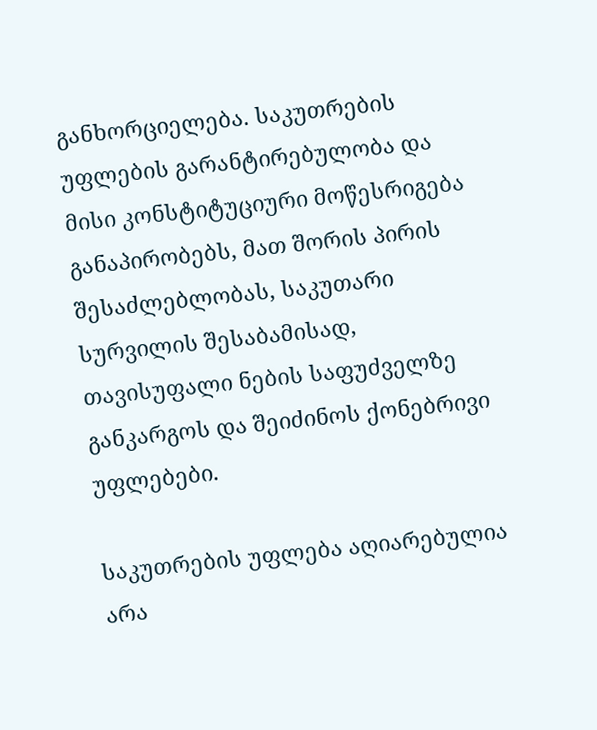განხორციელება. საკუთრების უფლების გარანტირებულობა და მისი კონსტიტუციური მოწესრიგება განაპირობებს, მათ შორის პირის შესაძლებლობას, საკუთარი სურვილის შესაბამისად, თავისუფალი ნების საფუძველზე განკარგოს და შეიძინოს ქონებრივი უფლებები.

საკუთრების უფლება აღიარებულია არა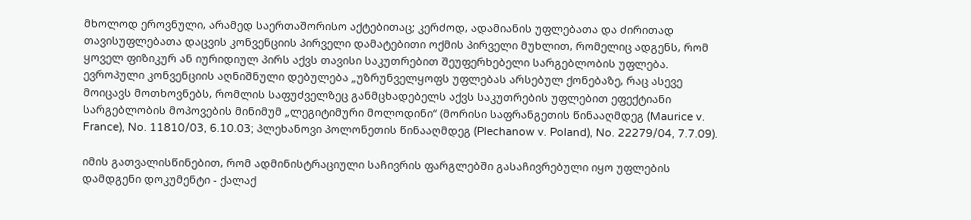მხოლოდ ეროვნული, არამედ საერთაშორისო აქტებითაც; კერძოდ, ადამიანის უფლებათა და ძირითად თავისუფლებათა დაცვის კონვენციის პირველი დამატებითი ოქმის პირველი მუხლით, რომელიც ადგენს, რომ ყოველ ფიზიკურ ან იურიდიულ პირს აქვს თავისი საკუთრებით შეუფერხებელი სარგებლობის უფლება. ევროპული კონვენციის აღნიშნული დებულება „უზრუნველყოფს უფლებას არსებულ ქონებაზე, რაც ასევე მოიცავს მოთხოვნებს, რომლის საფუძველზეც განმცხადებელს აქვს საკუთრების უფლებით ეფექტიანი სარგებლობის მოპოვების მინიმუმ „ლეგიტიმური მოლოდინი“ (მორისი საფრანგეთის წინააღმდეგ (Maurice v. France), No. 11810/03, 6.10.03; პლეხანოვი პოლონეთის წინააღმდეგ (Plechanow v. Poland), No. 22279/04, 7.7.09).

იმის გათვალისწინებით, რომ ადმინისტრაციული საჩივრის ფარგლებში გასაჩივრებული იყო უფლების დამდგენი დოკუმენტი - ქალაქ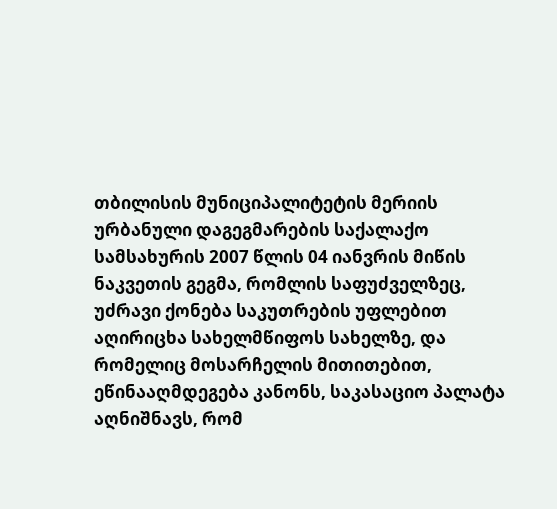თბილისის მუნიციპალიტეტის მერიის ურბანული დაგეგმარების საქალაქო სამსახურის 2007 წლის 04 იანვრის მიწის ნაკვეთის გეგმა, რომლის საფუძველზეც, უძრავი ქონება საკუთრების უფლებით აღირიცხა სახელმწიფოს სახელზე, და რომელიც მოსარჩელის მითითებით, ეწინააღმდეგება კანონს, საკასაციო პალატა აღნიშნავს, რომ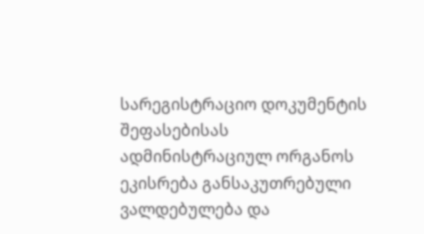სარეგისტრაციო დოკუმენტის შეფასებისას ადმინისტრაციულ ორგანოს ეკისრება განსაკუთრებული ვალდებულება და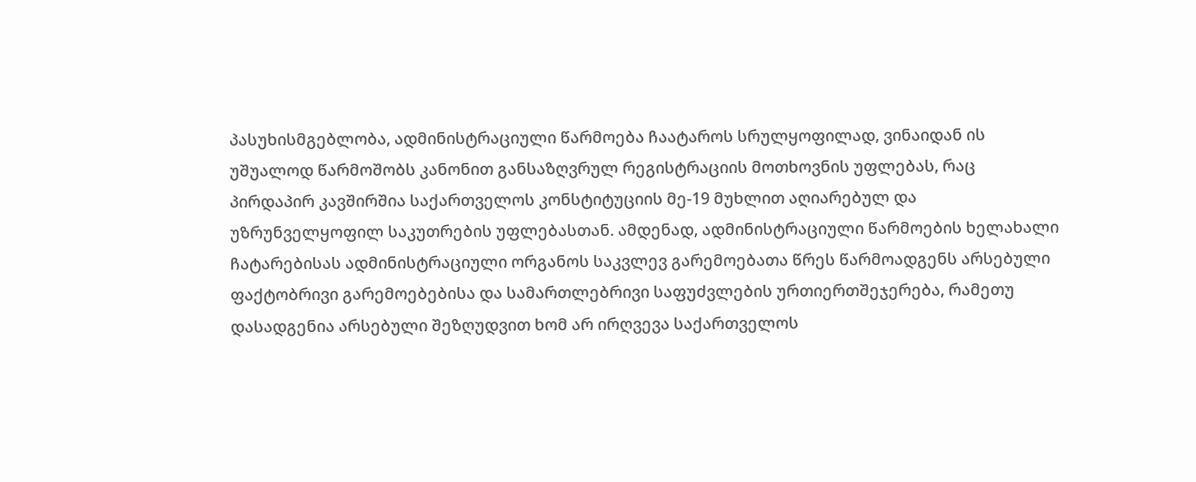პასუხისმგებლობა, ადმინისტრაციული წარმოება ჩაატაროს სრულყოფილად, ვინაიდან ის უშუალოდ წარმოშობს კანონით განსაზღვრულ რეგისტრაციის მოთხოვნის უფლებას, რაც პირდაპირ კავშირშია საქართველოს კონსტიტუციის მე-19 მუხლით აღიარებულ და უზრუნველყოფილ საკუთრების უფლებასთან. ამდენად, ადმინისტრაციული წარმოების ხელახალი ჩატარებისას ადმინისტრაციული ორგანოს საკვლევ გარემოებათა წრეს წარმოადგენს არსებული ფაქტობრივი გარემოებებისა და სამართლებრივი საფუძვლების ურთიერთშეჯერება, რამეთუ დასადგენია არსებული შეზღუდვით ხომ არ ირღვევა საქართველოს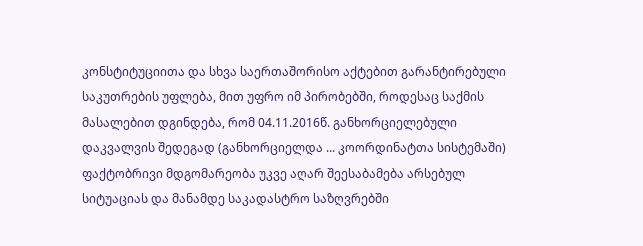კონსტიტუციითა და სხვა საერთაშორისო აქტებით გარანტირებული საკუთრების უფლება, მით უფრო იმ პირობებში, როდესაც საქმის მასალებით დგინდება, რომ 04.11.2016წ. განხორციელებული დაკვალვის შედეგად (განხორციელდა ... კოორდინატთა სისტემაში) ფაქტობრივი მდგომარეობა უკვე აღარ შეესაბამება არსებულ სიტუაციას და მანამდე საკადასტრო საზღვრებში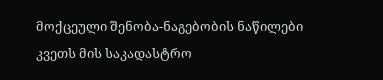მოქცეული შენობა-ნაგებობის ნაწილები კვეთს მის საკადასტრო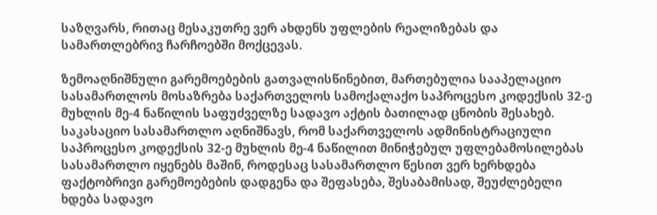საზღვარს, რითაც მესაკუთრე ვერ ახდენს უფლების რეალიზებას და სამართლებრივ ჩარჩოებში მოქცევას.

ზემოაღნიშნული გარემოებების გათვალისწინებით, მართებულია სააპელაციო სასამართლოს მოსაზრება საქართველოს სამოქალაქო საპროცესო კოდექსის 32-ე მუხლის მე-4 ნაწილის საფუძველზე სადავო აქტის ბათილად ცნობის შესახებ. საკასაციო სასამართლო აღნიშნავს, რომ საქართველოს ადმინისტრაციული საპროცესო კოდექსის 32-ე მუხლის მე-4 ნაწილით მინიჭებულ უფლებამოსილებას სასამართლო იყენებს მაშინ, როდესაც სასამართლო წესით ვერ ხერხდება ფაქტობრივი გარემოებების დადგენა და შეფასება, შესაბამისად, შეუძლებელი ხდება სადავო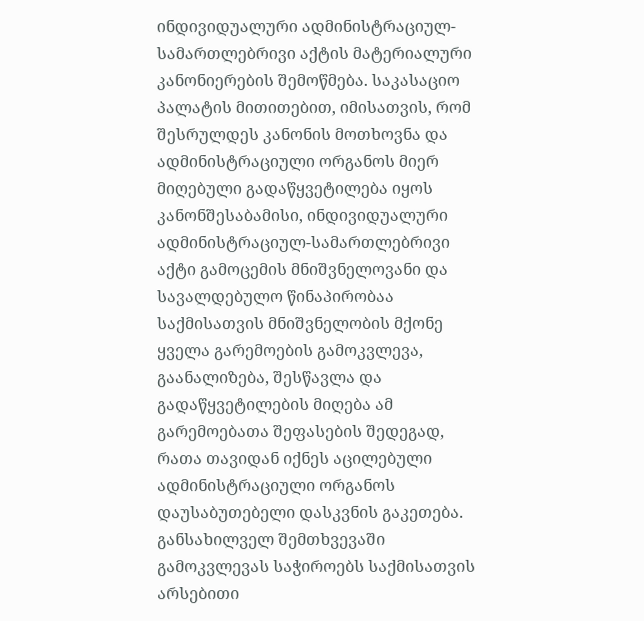ინდივიდუალური ადმინისტრაციულ-სამართლებრივი აქტის მატერიალური კანონიერების შემოწმება. საკასაციო პალატის მითითებით, იმისათვის, რომ შესრულდეს კანონის მოთხოვნა და ადმინისტრაციული ორგანოს მიერ მიღებული გადაწყვეტილება იყოს კანონშესაბამისი, ინდივიდუალური ადმინისტრაციულ-სამართლებრივი აქტი გამოცემის მნიშვნელოვანი და სავალდებულო წინაპირობაა საქმისათვის მნიშვნელობის მქონე ყველა გარემოების გამოკვლევა, გაანალიზება, შესწავლა და გადაწყვეტილების მიღება ამ გარემოებათა შეფასების შედეგად, რათა თავიდან იქნეს აცილებული ადმინისტრაციული ორგანოს დაუსაბუთებელი დასკვნის გაკეთება. განსახილველ შემთხვევაში გამოკვლევას საჭიროებს საქმისათვის არსებითი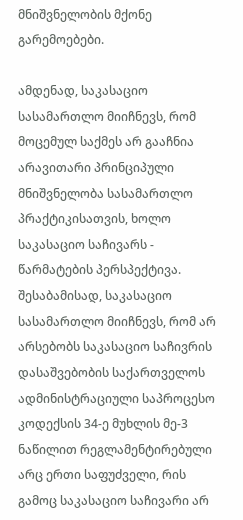მნიშვნელობის მქონე გარემოებები.

ამდენად, საკასაციო სასამართლო მიიჩნევს, რომ მოცემულ საქმეს არ გააჩნია არავითარი პრინციპული მნიშვნელობა სასამართლო პრაქტიკისათვის, ხოლო საკასაციო საჩივარს - წარმატების პერსპექტივა. შესაბამისად, საკასაციო სასამართლო მიიჩნევს, რომ არ არსებობს საკასაციო საჩივრის დასაშვებობის საქართველოს ადმინისტრაციული საპროცესო კოდექსის 34-ე მუხლის მე-3 ნაწილით რეგლამენტირებული არც ერთი საფუძველი, რის გამოც საკასაციო საჩივარი არ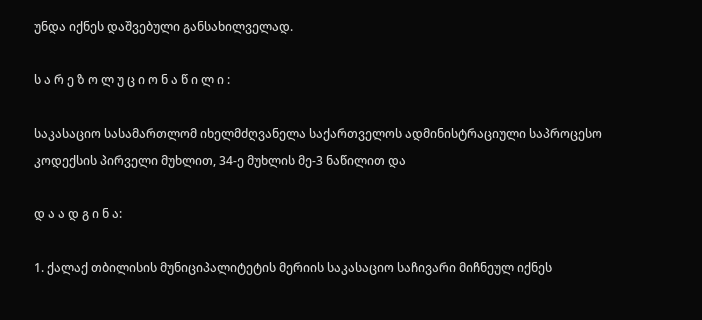უნდა იქნეს დაშვებული განსახილველად.

ს ა რ ე ზ ო ლ უ ც ი ო ნ ა წ ი ლ ი :

საკასაციო სასამართლომ იხელმძღვანელა საქართველოს ადმინისტრაციული საპროცესო კოდექსის პირველი მუხლით, 34-ე მუხლის მე-3 ნაწილით და

დ ა ა დ გ ი ნ ა:

1. ქალაქ თბილისის მუნიციპალიტეტის მერიის საკასაციო საჩივარი მიჩნეულ იქნეს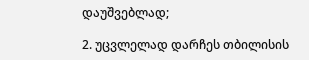დაუშვებლად;

2. უცვლელად დარჩეს თბილისის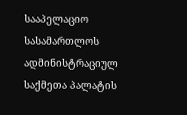სააპელაციო სასამართლოს ადმინისტრაციულ საქმეთა პალატის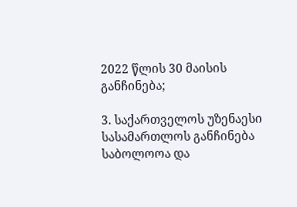2022 წლის 30 მაისის განჩინება;

3. საქართველოს უზენაესი სასამართლოს განჩინება საბოლოოა და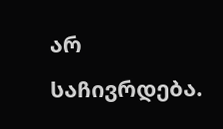არ საჩივრდება.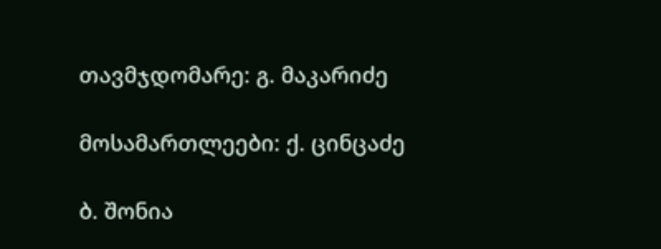თავმჯდომარე: გ. მაკარიძე

მოსამართლეები: ქ. ცინცაძე

ბ. შონია